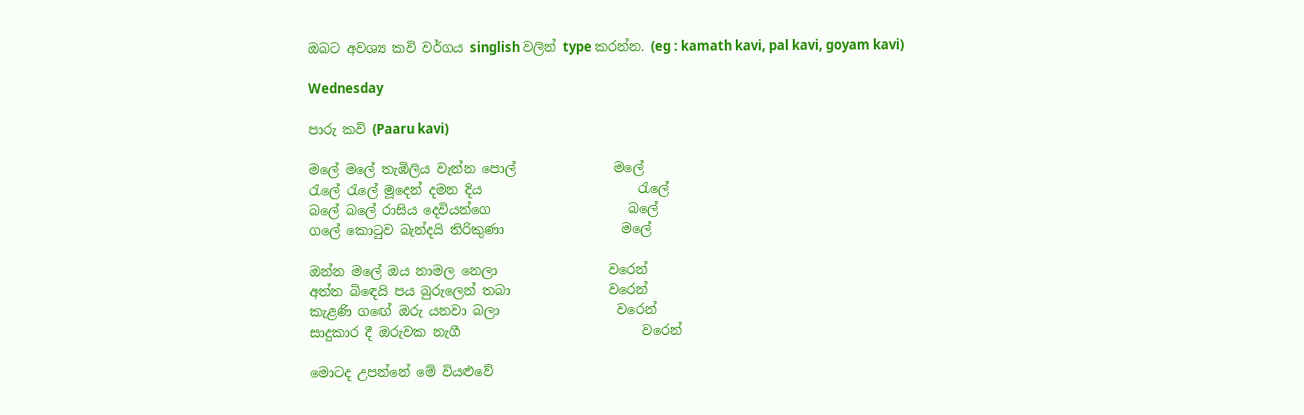ඔබට අවශ්‍ය කවි වර්ගය singlish වලින් type කරන්න. (eg : kamath kavi, pal kavi, goyam kavi)

Wednesday

පාරු කවි (Paaru kavi)

මලේ මලේ තැඹිලිය වැන්න පොල්               මලේ
රැලේ රැලේ මූදෙන් දමන දිය                        රැලේ
බලේ බලේ රාසිය දෙවියන්ගෙ                     බලේ
ගලේ කොටුව බැන්දයි තිරිකුණා                  මලේ

ඔන්න මලේ ඔය නාමල නෙලා                 වරෙන්
අත්ත බිඳෙයි පය බුරුලෙන් තබා               වරෙන්
කැළණි ගඟේ ඔරු යනවා බලා                  වරෙන්
සාදුකාර දී ඔරුවක නැගී                            වරෙන්

මොටද උපන්නේ මේ වියළුවේ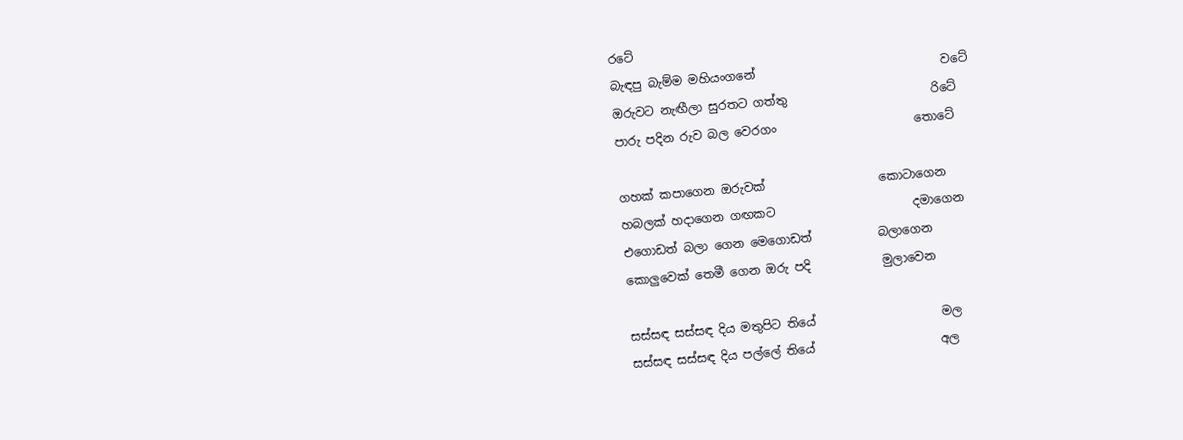රටේ
බැඳපු බැම්ම මහියංගනේ                               වටේ
ඔරුවට නැඟීලා සුරතට ගත්තු                        රිටේ
පාරු පදින රුව බල වෙරගං                       තොටේ

ගහක් කපාගෙන ඔරුවක්                   කොටාගෙන
හබලක් හදාගෙන ගඟකට                       දමාගෙන
එගොඩත් බලා ගෙන මෙගොඩත්           බලාගෙන
කොලුවෙක් තෙමී ගෙන ඔරු පදි            මුලාවෙන

සස්සඳ සස්සඳ දිය මතුපිට තියේ                     මල
සස්සඳ සස්සඳ දිය පල්ලේ තියේ                     අල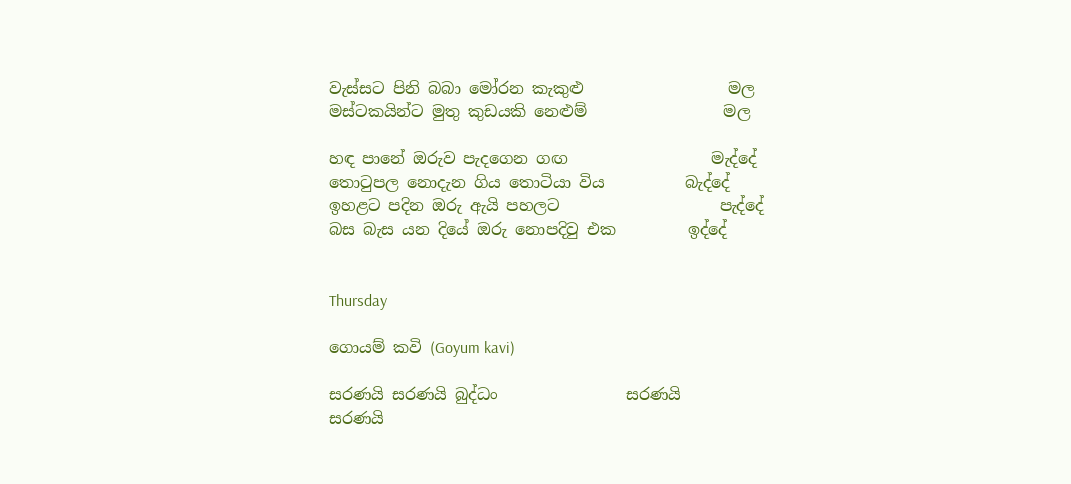වැස්සට පිනි බබා මෝරන කැකුළු                  මල
මස්ටකයින්ට මුතු කුඩයකි නෙළුම්                 මල

හඳ පානේ ඔරුව පැදගෙන ගඟ                  මැද්දේ
තොටුපල නොදැන ගිය තොටියා විය          බැද්දේ
ඉහළට පදින ඔරු ඇයි පහලට                    පැද්දේ
බස බැස යන දියේ ඔරු නොපදිවු එක         ඉද්දේ


Thursday

ගොයම් කවි (Goyum kavi)

සරණයි සරණයි බුද්ධං                සරණයි
සරණයි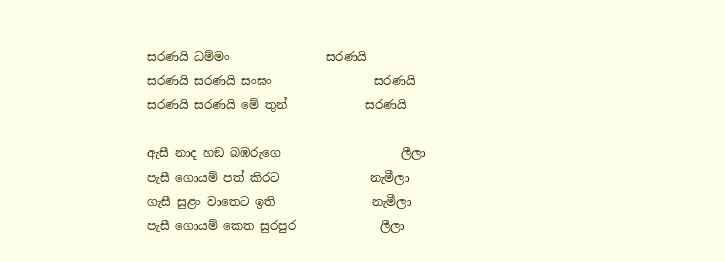සරණයි ධම්මං                සරණයි
සරණයි සරණයි සංඝං                 සරණයි
සරණයි සරණයි මේ තුන්             සරණයි

ඇසී නාද හඞ බඹරුගෙ                    ලීලා
පැසී ගොයම් පත් කිරට               නැමීලා
ගැසී සුළං වාතෙට ඉති                නැමීලා
පැසී ගොයම් කෙත සුරපුර              ලීලා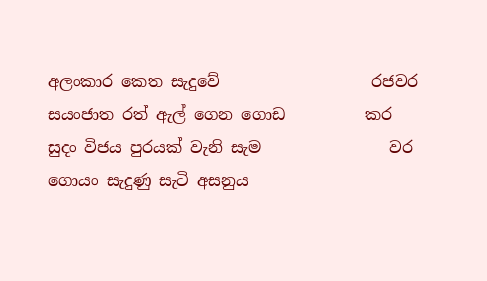අලංකාර කෙත සැදුවේ                   රජවර
සයංජාත රත් ඇල් ගෙන ගොඩ          කර
සුදං විජය පුරයක් වැනි සැම                වර
ගොයං සැදුණු සැටි අසනුය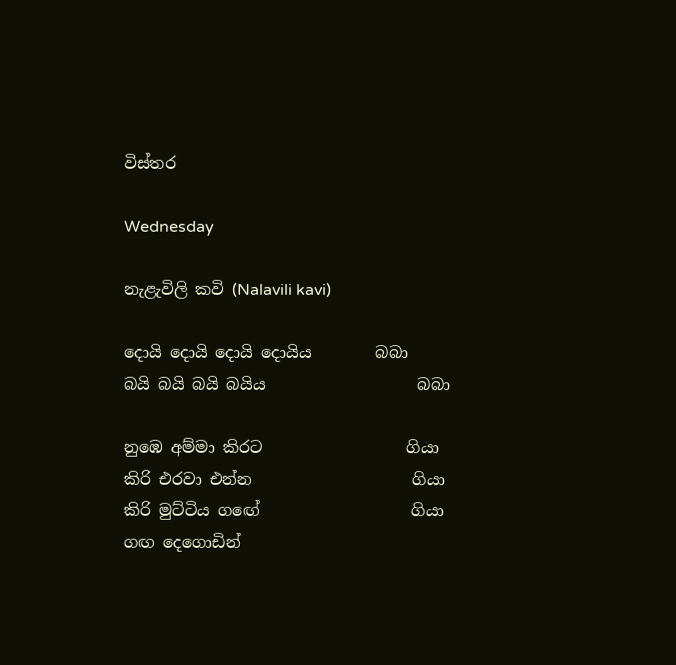විස්තර

Wednesday

නැළැවිලි කවි (Nalavili kavi)

දොයි දොයි දොයි දොයිය        බබා
බයි බයි බයි බයිය                   බබා

නුඹෙ අම්මා කිරට                  ගියා
කිරි එරවා එන්න                    ගියා
කිරි මුට්ටිය ගඟේ                   ගියා
ගඟ දෙගොඩින්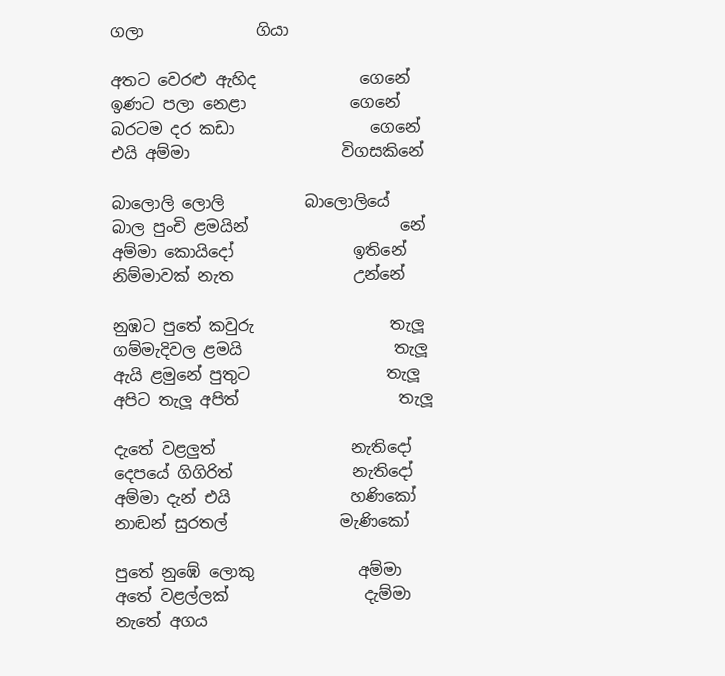ගලා              ගියා

අතට වෙරළු ඇහිද             ගෙනේ
ඉණට පලා නෙළා             ගෙනේ
බරටම දර කඩා                 ගෙනේ
එයි අම්මා                   විගසකිනේ

බාලොලි ලොලි          බාලොලියේ
බාල පුංචි ළමයින්                   නේ
අම්මා කොයිදෝ               ඉතිනේ
නිම්මාවක් නැත               උන්නේ

නුඹට පුතේ කවුරු                 තැලූ
ගම්මැදිවල ළමයි                   තැලූ
ඇයි ළමුනේ පුතුට                 තැලූ
අපිට තැලූ අපිත්                    තැලූ

දැතේ වළලුත්                 නැතිදෝ
දෙපයේ ගිගිරිත්               නැතිදෝ
අම්මා දැන් එයි               හණිකෝ
නාඬන් සුරතල්              මැණිකෝ

පුතේ නුඹේ ලොකු             අම්මා
අතේ වළල්ලක්                 දැම්මා
නැතේ අගය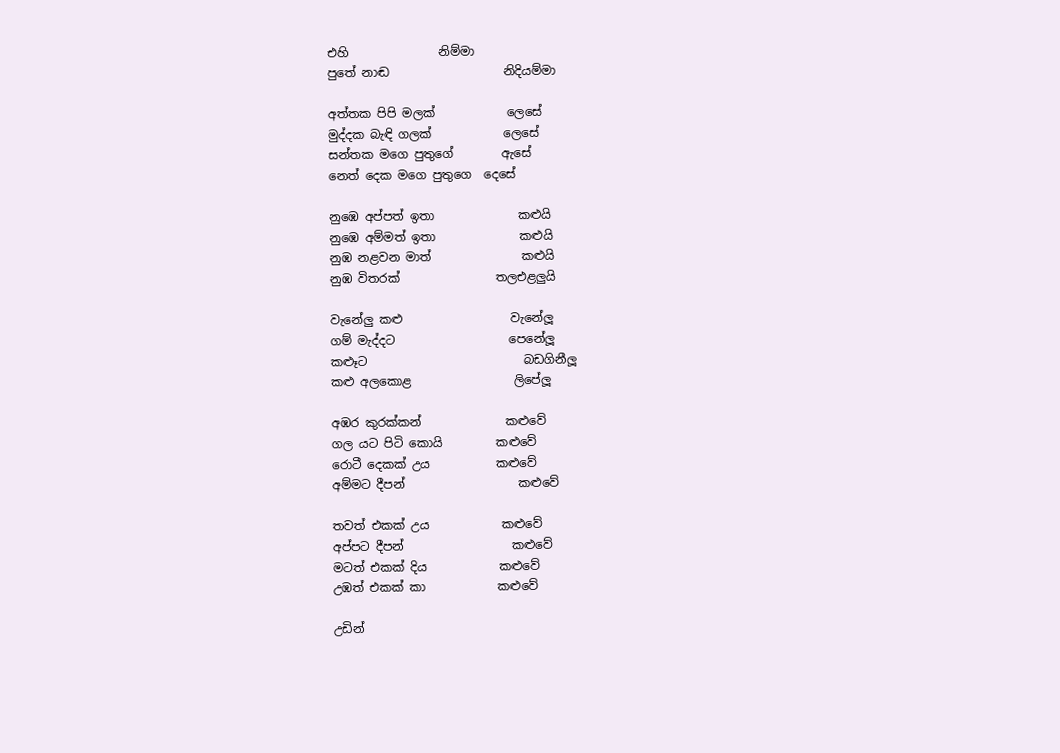එහි               නිම්මා
පුතේ නාඬ                   නිදියම්මා

අත්තක පිපි මලක්            ලෙසේ
මුද්දක බැඳි ගලක්            ලෙසේ
සන්තක මගෙ පුතුගේ        ඇසේ
නෙත් දෙක මගෙ පුතුගෙ  දෙසේ

නුඹෙ අප්පත් ඉතා              කළුයි
නුඹෙ අම්මත් ඉතා              කළුයි
නුඹ නළවන මාත්               කළුයි
නුඹ විතරක්                තලඑළලුයි

වැනේලු කළු                  වැනේලූ
ගම් මැද්දට                   පෙනේලූ
කළූට                          බඩගිනීලූ
කළු අලකොළ                 ලිපේලූ

අඹර කුරක්කන්              කළුවේ
ගල යට පිටි කොයි         කළුවේ
රොටී දෙකක් උය           කළුවේ
අම්මට දීපන්                   කළුවේ

තවත් එකක් උය            කළුවේ
අප්පට දීපන්                  කළුවේ
මටත් එකක් දිය            කළුවේ
උඹත් එකක් කා            කළුවේ

උඩින්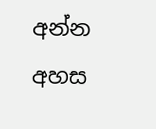අන්න අහස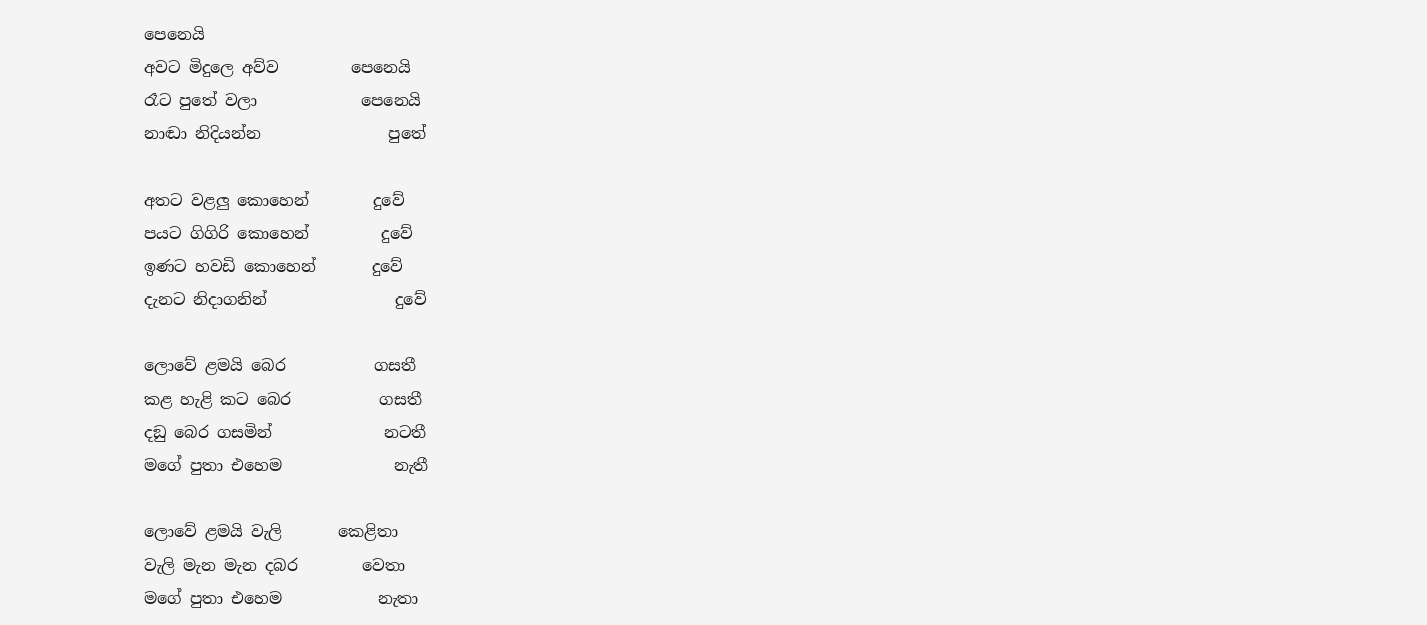පෙනෙයි
අවට මිදුලෙ අව්ව         පෙනෙයි
රෑට පුතේ වලා             පෙනෙයි
නාඬා නිදියන්න                පුතේ

අතට වළලු කොහෙන්        දුවේ
පයට ගිගිරි කොහෙන්         දුවේ
ඉණට හවඩි කොහෙන්       දුවේ
දැනට නිදාගනින්                දුවේ

ලොවේ ළමයි බෙර           ගසතී
කළ හැළි කට බෙර           ගසතී
දඞු බෙර ගසමින්              නටතී
මගේ පුතා එහෙම              නැතී

ලොවේ ළමයි වැලි       කෙළිතා
වැලි මැන මැන දබර        වෙතා
මගේ පුතා එහෙම            නැතා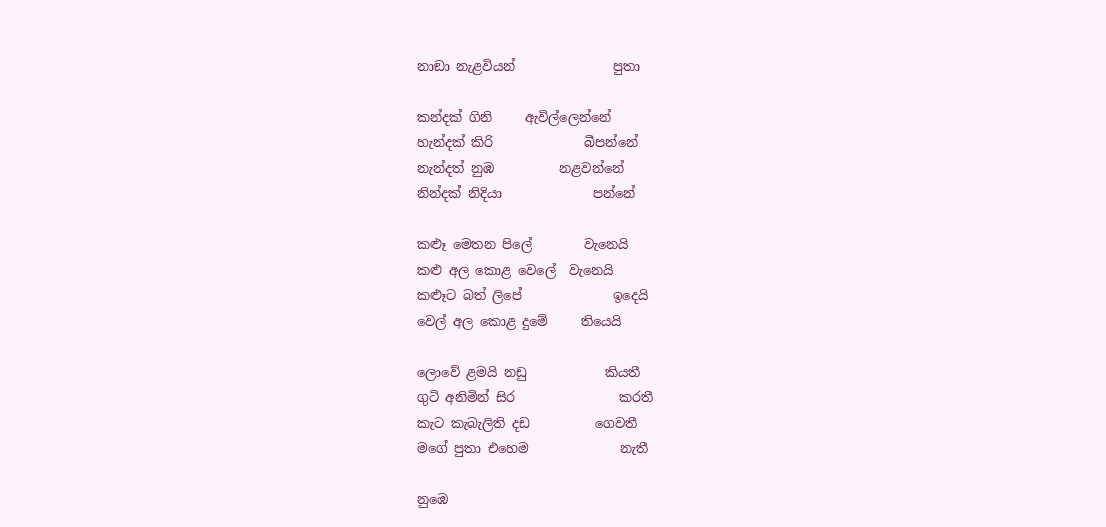නාඞා නැළවියන්               පුතා

කන්දක් ගිනි     ඇවිල්ලෙන්නේ
හැන්දක් කිරි              බීපන්නේ
නැන්දත් නුඹ          නළවන්නේ
නින්දක් නිදියා              පන්නේ

කළූ මෙතන පිලේ        වැනෙයි
කළු අල කොළ වෙලේ  වැනෙයි
කළූට බත් ලිපේ              ඉදෙයි
වෙල් අල කොළ දුමේ     තියෙයි

ලොවේ ළමයි නඩු            කියතී
ගුටි අනිමින් සිර                කරතී
කැට කැබැලිති දඩ          ගෙවතී
මගේ පුතා එහෙම              නැතී

නුඹෙ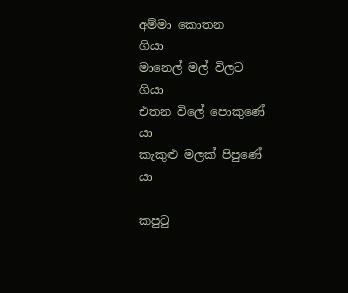අම්මා කොතන         ගියා
මානෙල් මල් විලට             ගියා
එතන විලේ පොකුණේ         යා
කැකුළු මලක් පිපුණේ           යා

කපුටු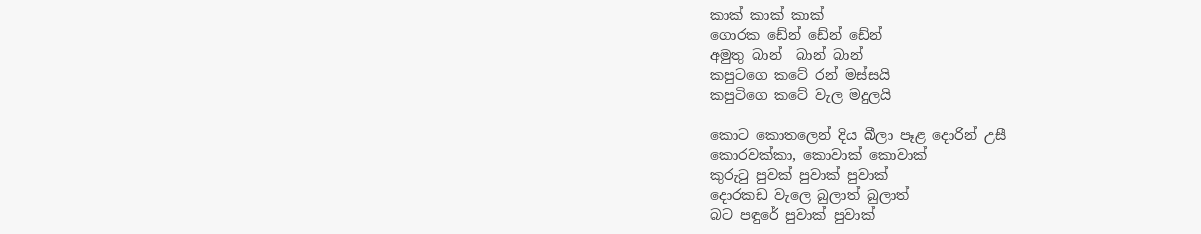කාක් කාක් කාක්
ගොරක ඩේන් ඩේන් ඩේන්
අමුතු බාන්  බාන් බාන්
කපුටගෙ කටේ රන් මස්සයි
කපුටිගෙ කටේ වැල මදුලයි

කොට කොතලෙන් දිය බීලා පෑළ දොරින් උසී
කොරවක්කා, කොවාක් කොවාක්
කුරුටු පුවක් පුවාක් පුවාක්
දොරකඩ වැලෙ බුලාත් බුලාත්
බට පඳුරේ පුවාක් පුවාක්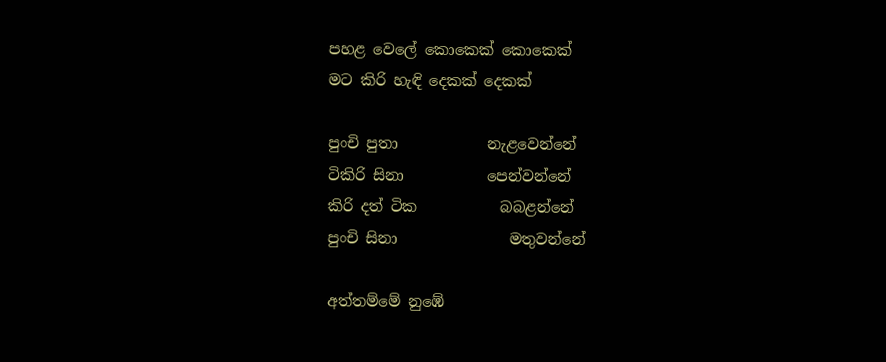පහළ වෙලේ කොකෙක් කොකෙක්
මට කිරි හැඳි දෙකක් දෙකක්

පුංචි පුතා            නැළවෙන්නේ
ටිකිරි සිනා           පෙන්වන්නේ
කිරි දත් ටික           බබළන්නේ
පුංචි සිනා               මතුවන්නේ

අත්තම්මේ නුඹේ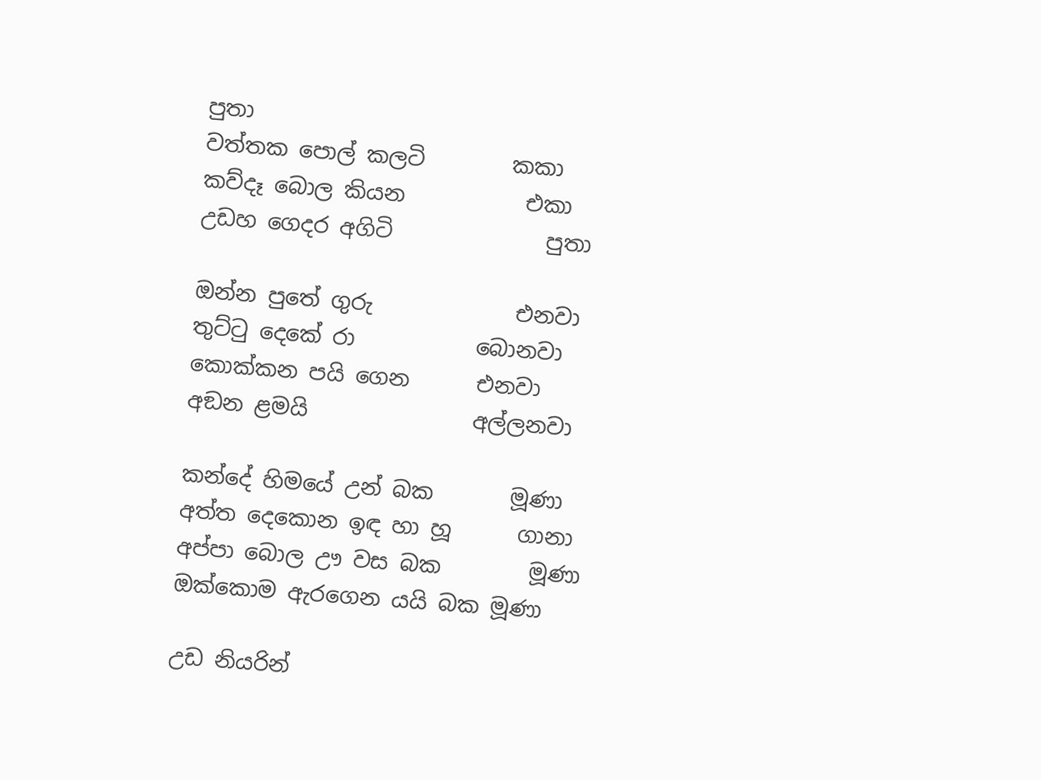පුතා
වත්තක පොල් කලටි        කකා
කව්දෑ බොල කියන           එකා
උඩහ ගෙදර අගිටි              පුතා

ඔන්න පුතේ ගුරු             එනවා
තුට්ටු දෙකේ රා           බොනවා
කොක්කන පයි ගෙන      එනවා
අඞන ළමයි               අල්ලනවා

කන්දේ හිමයේ උන් බක       මූණා
අත්ත දෙකොන ඉඳ හා හූ      ගානා
අප්පා බොල ඌ වස බක        මූණා
ඔක්කොම ඇරගෙන යයි බක මූණා

උඩ නියරින්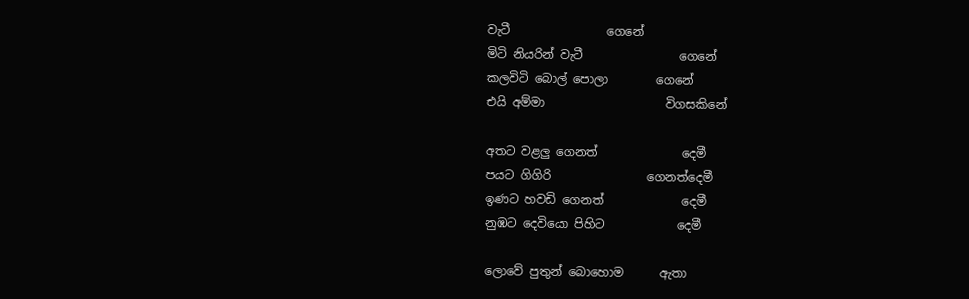වැටී                ගෙනේ
මිටි නියරින් වැටී                ගෙනේ
කලවිටි බොල් පොලා        ගෙනේ
එයි අම්මා                    විගසකිනේ

අතට වළලු ගෙනත්              දෙමී
පයට ගිගිරි                ගෙනත්දෙමී
ඉණට හවඩි ගෙනත්             දෙමී
නුඹට දෙවියො පිහිට            දෙමී

ලොවේ පුතුන් බොහොම      ඇතා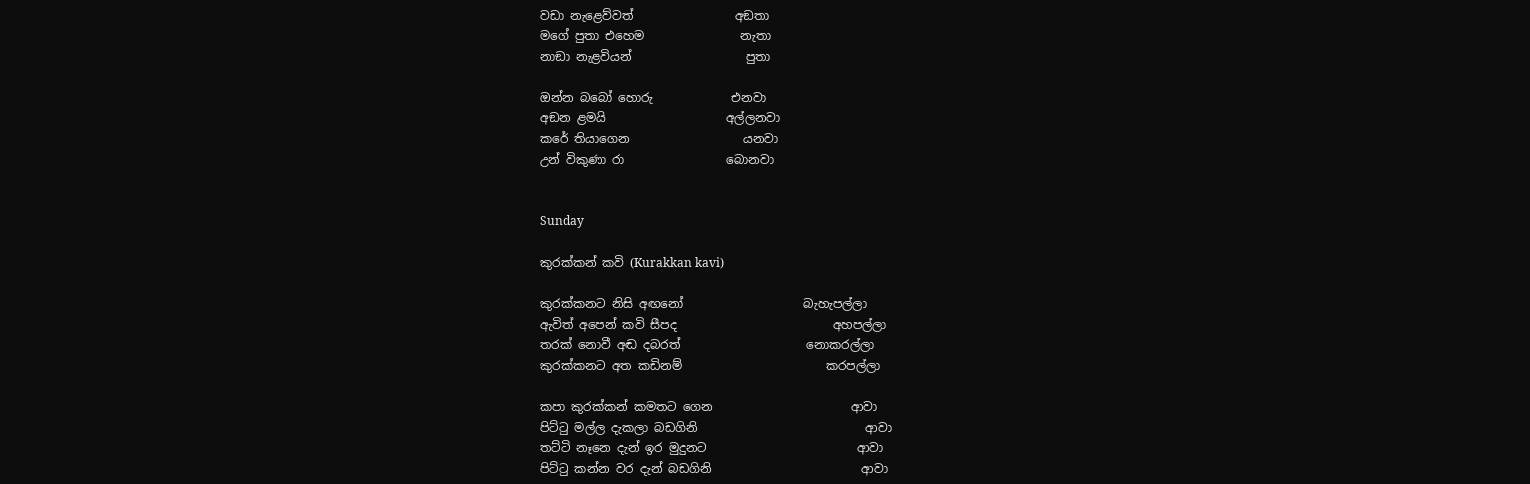වඩා නැළෙව්වත්                 අඞතා
මගේ පුතා එහෙම                නැතා
නාඞා නැළවියන්                   පුතා

ඔන්න බබෝ හොරු             එනවා
අඞන ළමයි                    අල්ලනවා
කරේ තියාගෙන                   යනවා
උන් විකුණා රා                 බොනවා


Sunday

කුරක්කන් කවි (Kurakkan kavi)

කුරක්කනට නිසි අඟනෝ                    බැහැපල්ලා
ඇවිත් අපෙන් කවි සීපද                          අහපල්ලා
තරක් නොවී අඬ දබරත්                     නොකරල්ලා
කුරක්කනට අත කඩිනම්                        කරපල්ලා

කපා කුරක්කන් කමතට ගෙන                       ආවා
පිට්ටු මල්ල දැකලා බඩගිනි                            ආවා
තට්ටි නෑනෙ දැන් ඉර මුදුනට                         ආවා
පිට්ටු කන්න වර දැන් බඩගිනි                         ආවා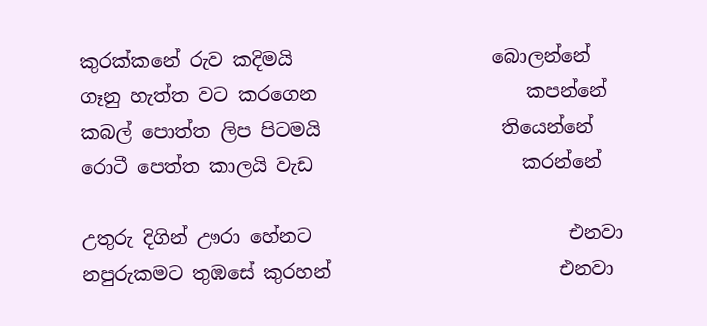කුරක්කනේ රුව කදිමයි                     බොලන්නේ
ගෑනු හැත්ත වට කරගෙන                      කපන්නේ
කබල් පොත්ත ලිප පිටමයි                   තියෙන්නේ
රොටී පෙත්ත කාලයි වැඩ                      කරන්නේ

උතුරු දිගින් ඌරා හේනට                           එනවා
නපුරුකමට තුඹසේ කුරහන්                        එනවා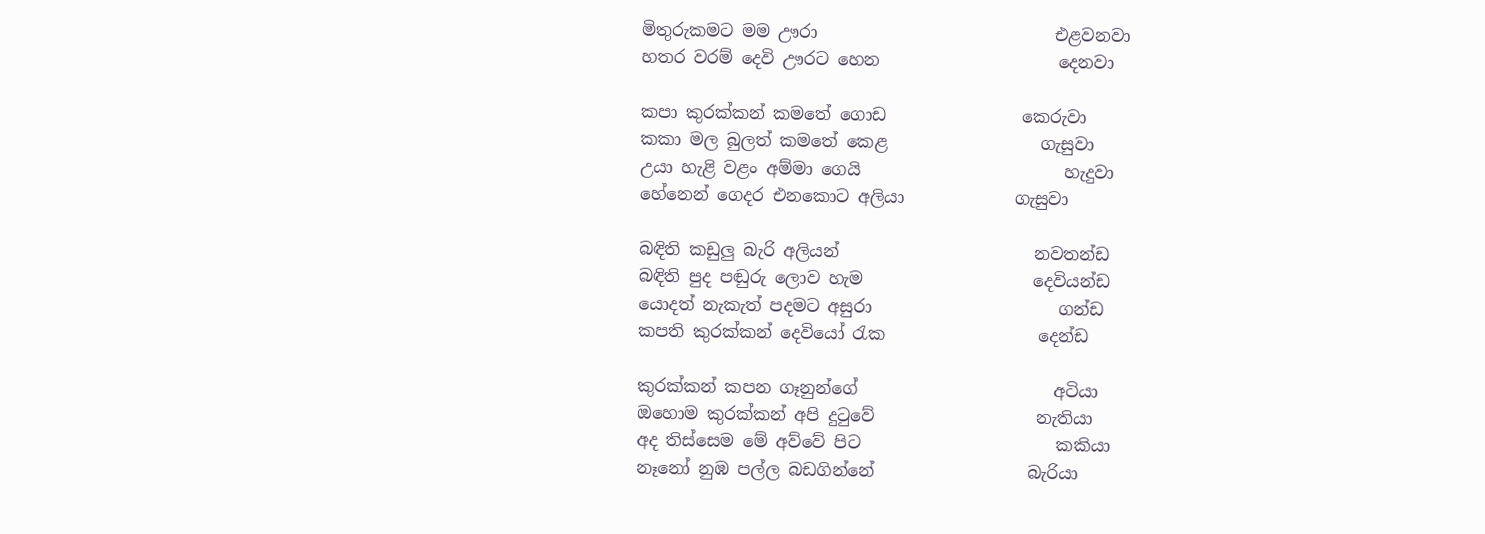මිතුරුකමට මම ඌරා                            එළවනවා
හතර වරම් දෙවි ඌරට හෙන                     දෙනවා

කපා කුරක්කන් කමතේ ගොඩ                කෙරුවා
කකා මල බුලත් කමතේ කෙළ                  ගැසුවා
උයා හැළි වළං අම්මා ගෙයි                        හැදුවා
හේනෙන් ගෙදර එනකොට අලියා             ගැසුවා

බඳිති කඩුලු බැරි අලියන්                       නවතන්ඩ
බඳිති පුද පඬුරු ලොව හැම                    දෙවියන්ඩ
යොදත් නැකැත් පදමට අසුරා                      ගන්ඩ
කපති කුරක්කන් දෙවියෝ රැක                  දෙන්ඩ

කුරක්කන් කපන ගෑනුන්ගේ                       අටියා
ඔහොම කුරක්කන් අපි දුටුවේ                   නැතියා
අද තිස්සෙම මේ අව්වේ පිට                       කකියා
නෑනෝ නුඹ පල්ල බඩගින්නේ                  බැරියා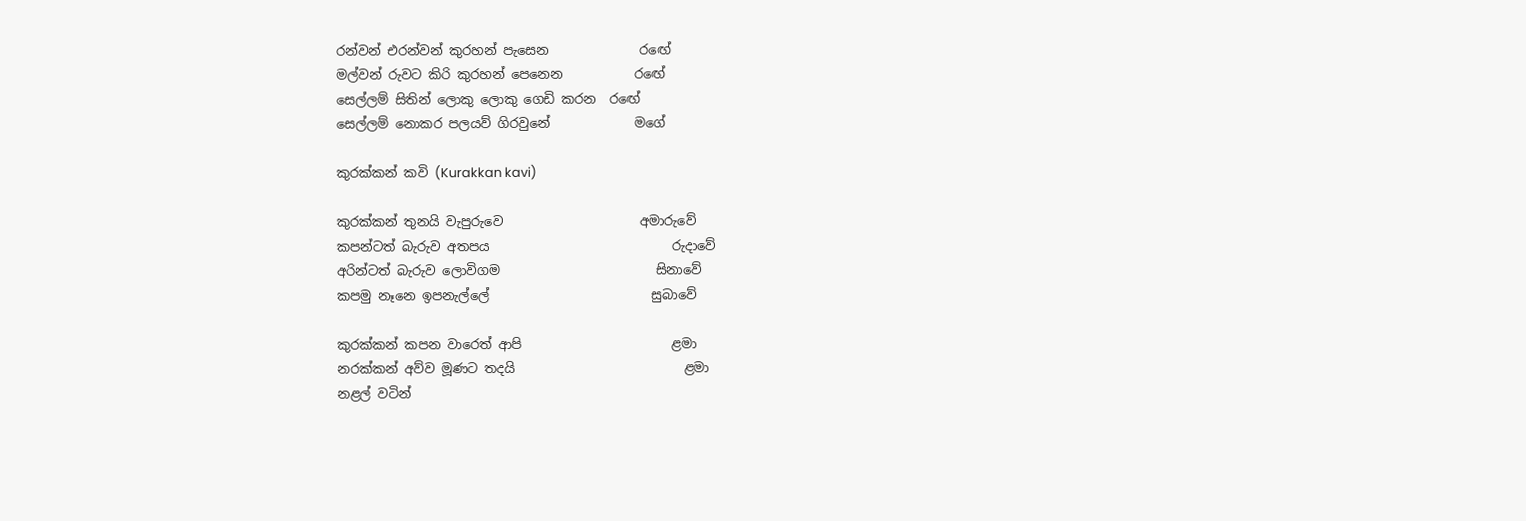රන්වන් එරන්වන් කුරහන් පැසෙන              රඟේ
මල්වන් රුවට කිරි කුරහන් පෙනෙන           රඟේ
සෙල්ලම් සිතින් ලොකු ලොකු ගෙඩි කරන  රඟේ
සෙල්ලම් නොකර පලයව් ගිරවුනේ             මගේ

කුරක්කන් කවි (Kurakkan kavi)

කුරක්කන් තුනයි වැපුරුවෙ                     අමාරුවේ
කපන්ටත් බැරුව අතපය                            රුදාවේ
අරින්ටත් බැරුව ලොවිගම                        සිනාවේ
කපමු නෑනෙ ඉපනැල්ලේ                         සුබාවේ

කුරක්කන් කපන වාරෙත් ආපි                       ළමා
නරක්කන් අව්ව මූණට තදයි                          ළමා
නළල් වටින්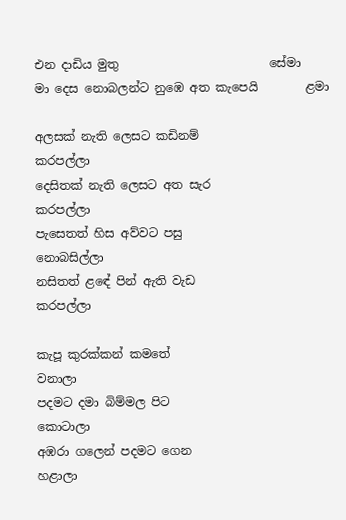එන දාඩිය මුතු                         සේමා
මා දෙස නොබලන්ට නුඹෙ අත කැපෙයි        ළමා

අලසක් නැති ලෙසට කඩිනම්               කරපල්ලා
දෙසිතක් නැති ලෙසට අත සැර            කරපල්ලා
පැසෙතත් හිස අව්වට පසු                නොබසිල්ලා
නසිතත් ළඳේ පින් ඇති වැඩ                කරපල්ලා

කැපූ කුරක්කන් කමතේ                        වනාලා
පදමට දමා බිම්මල පිට                       කොටාලා
අඹරා ගලෙන් පදමට ගෙන                     හළාලා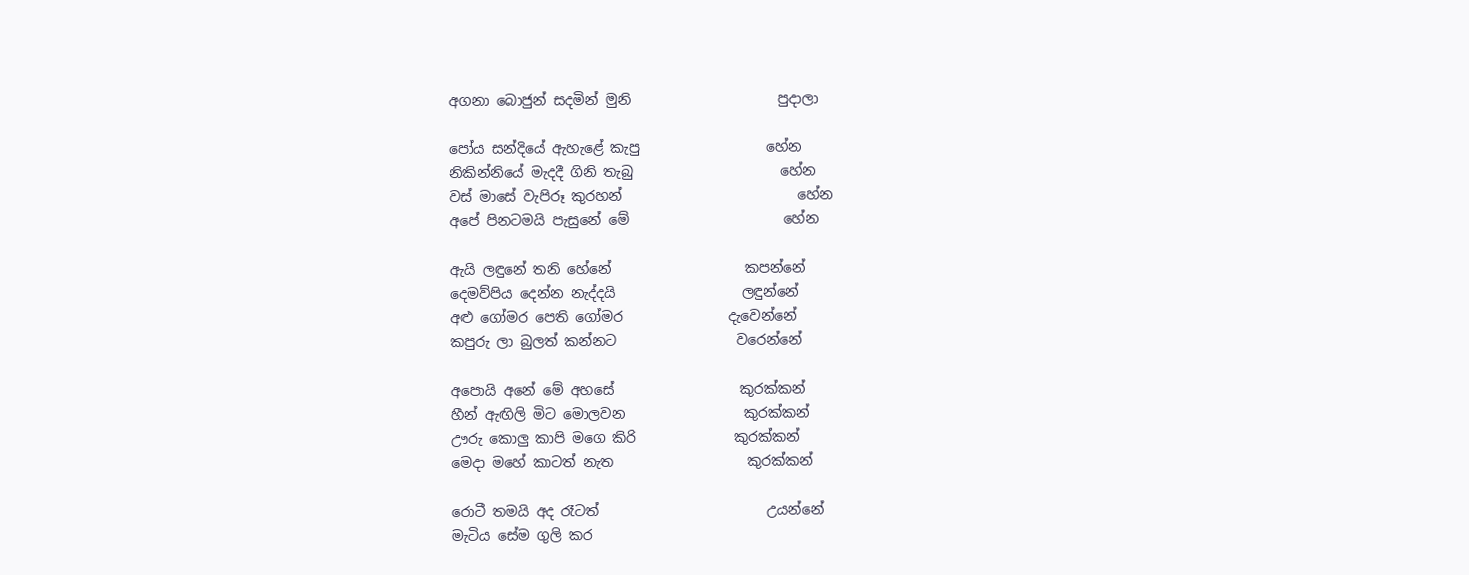අගනා බොජුන් සදමින් මුනි                     පුදාලා

පෝය සන්දියේ ඇහැළේ කැපු                  හේන
නිකින්නියේ මැදදී ගිනි තැබු                     හේන
වස් මාසේ වැපිරූ කුරහන්                         හේන
අපේ පිනටමයි පැසුනේ මේ                      හේන

ඇයි ලඳුනේ තනි හේනේ                   කපන්නේ
දෙමව්පිය දෙන්න නැද්දයි                  ලඳුන්නේ
අළු ගෝමර පෙති ගෝමර               දැවෙන්නේ
කපුරු ලා බුලත් කන්නට                 වරෙන්නේ

අපොයි අනේ මේ අහසේ                  කුරක්කන්
හීන් ඇඟිලි මිට මොලවන                 කුරක්කන්
ඌරු කොලු කාපි මගෙ කිරි              කුරක්කන්
මෙදා මහේ කාටත් නැත                   කුරක්කන්

රොටී තමයි අද රෑටත්                        උයන්නේ
මැටිය සේම ගුලි කර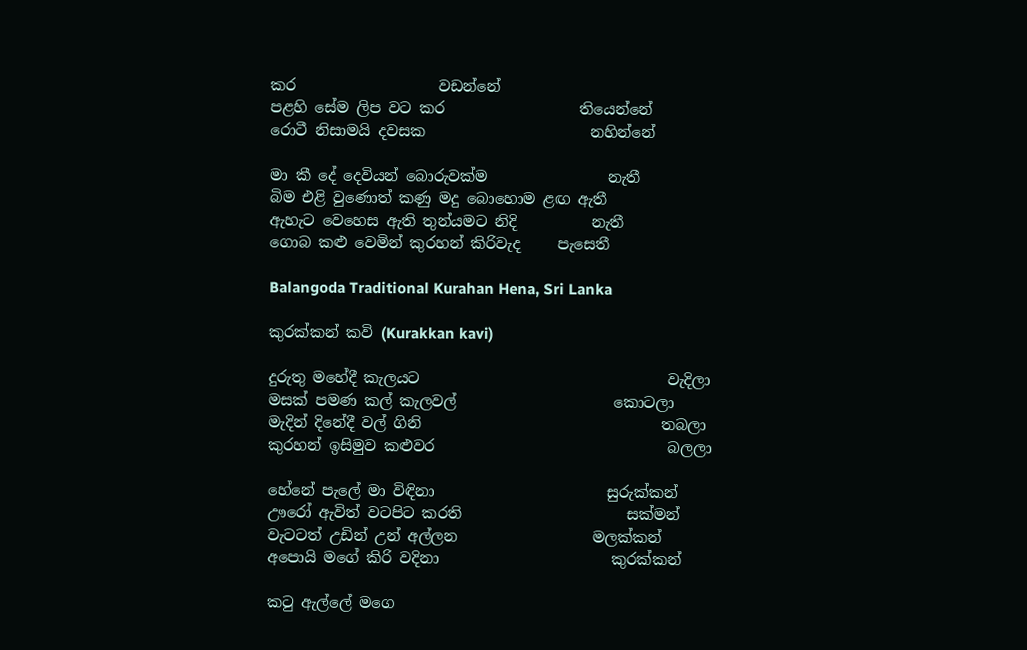කර                   වඩන්නේ
පළහි සේම ලිප වට කර                  තියෙන්නේ
රොටී නිසාමයි දවසක                      නහින්නේ

මා කී දේ දෙවියන් බොරුවක්ම                නැතී
බිම එළි වුණොත් කණු මදු බොහොම ළඟ ඇතී
ඇහැට වෙහෙස ඇති තුන්යමට නිදි          නැතී
ගොබ කළු වෙමින් කුරහන් කිරිවැද     පැසෙතී

Balangoda Traditional Kurahan Hena, Sri Lanka

කුරක්කන් කවි (Kurakkan kavi)

දුරුතු මහේදී කැලයට                                 වැදිලා
මසක් පමණ කල් කැලවල්                     කොටලා
මැදින් දිනේදී වල් ගිනි                                තබලා
කුරහන් ඉසිමුව කළුවර                               බලලා

හේනේ පැලේ මා විඳිනා                       සුරුක්කන්
ඌරෝ ඇවිත් වටපිට කරති                      සක්මන්
වැටටත් උඩින් උන් අල්ලන                  මලක්කන්
අපොයි මගේ කිරි වදිනා                       කුරක්කන්

කටු ඇල්ලේ මගෙ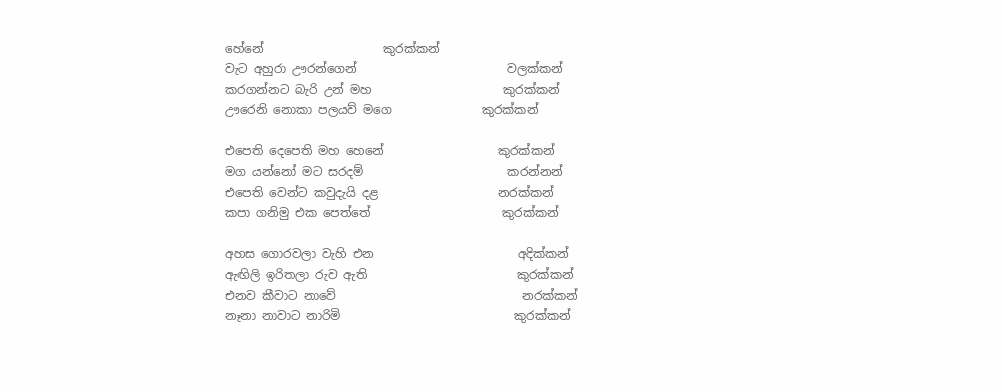හේනේ                    කුරක්කන්
වැට අහුරා ඌරන්ගෙන්                         වලක්කන්
කරගන්නට බැරි උන් මහ                      කුරක්කන්
ඌරෙනි නොකා පලයව් මගෙ               කුරක්කන්

එපෙති දෙපෙති මහ හෙනේ                   කුරක්කන්
මග යන්නෝ මට සරදම්                        කරන්නන්
එපෙති වෙන්ට කවුදැයි දළ                    නරක්කන්
කපා ගනිමු එක පෙත්තේ                      කුරක්කන්

අහස ගොරවලා වැහි එන                        අදික්කන්
ඇඟිලි ඉරිතලා රුව ඇති                         කුරක්කන්
එනව කීවාට නාවේ                               නරක්කන්
නෑනා නාවාට නාරිමි                             කුරක්කන්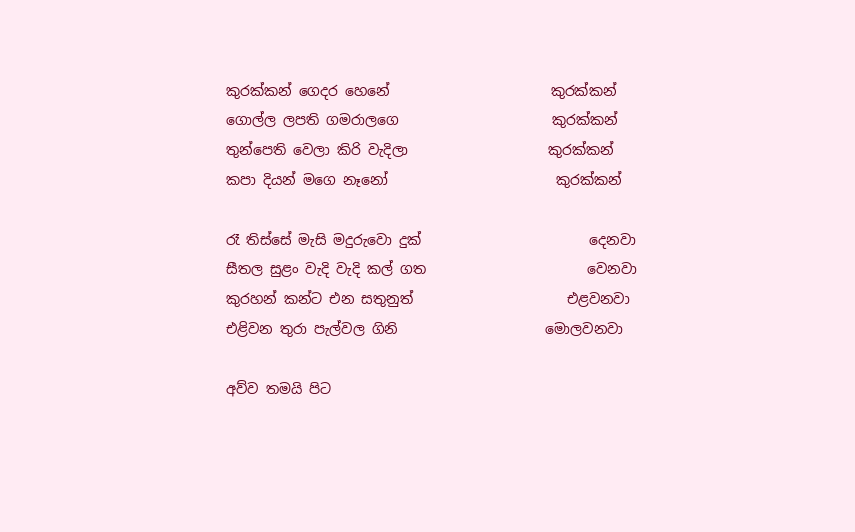කුරක්කන් ගෙදර හෙනේ                       කුරක්කන්
ගොල්ල ලපති ගමරාලගෙ                      කුරක්කන්
තුන්පෙති වෙලා කිරි වැදිලා                    කුරක්කන්
කපා දියන් මගෙ නෑනෝ                        කුරක්කන්

රෑ තිස්සේ මැසි මදුරුවො දුක්                        දෙනවා
සීතල සුළං වැදි වැදි කල් ගත                       වෙනවා
කුරහන් කන්ට එන සතුනුත්                      එළවනවා
එළිවන තුරා පැල්වල ගිනි                     මොලවනවා

අව්ව තමයි පිට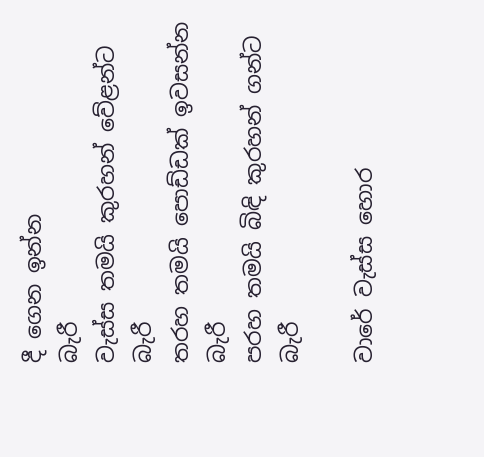දී ගෙන ඉන්න                           බැරී
වැස්ස තමයි කුරහන් වේළන්ට                          බැරී
තරහ තමයි පොඩ්ඩක් ඉවසන්න                        බැරී
පරහ තමයි බිඳි කුරහන් ගන්ට                           බැරී

වාරේ වැස්ස හොර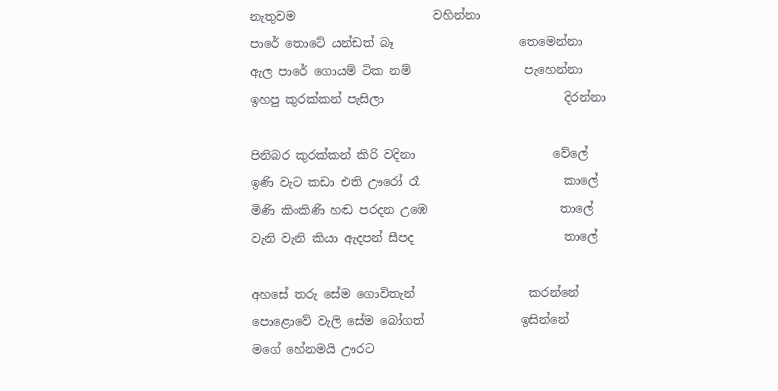නැතුවම                       වහින්නා
පාරේ තොටේ යන්ඩත් බෑ                     තෙමෙන්නා
ඇල පාරේ ගොයම් ටික නම්                   පැහෙන්නා
ඉහපු කුරක්කන් පැසිලා                              දිරන්නා

පිනිබර කුරක්කන් කිරි වදිනා                       වේලේ
ඉණි වැට කඩා එති ඌරෝ රෑ                        කාලේ
මිණි කිංකිණි හඬ පරදන උඹෙ                      තාලේ
වැනි වැනි කියා ඇදපන් සීපද                         තාලේ

අහසේ තරු සේම ගොවිතැන්                   කරන්නේ
පොළොවේ වැලි සේම බෝගත්                ඉසින්නේ
මගේ හේනමයි ඌරට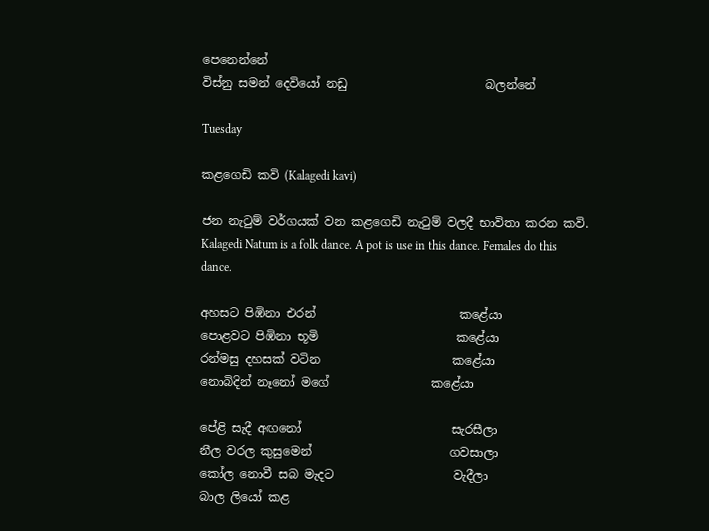පෙනෙන්නේ
විස්නු සමන් දෙවියෝ නඩු                       බලන්නේ

Tuesday

කළගෙඩි කවි (Kalagedi kavi)

ජන නැටුම් වර්ගයක් වන කළගෙඩි නැටුම් වලදී භාවිතා කරන කවි.
Kalagedi Natum is a folk dance. A pot is use in this dance. Females do this dance.

අහසට පිඹිනා එරන්                        කළේයා
පොළවට පිඹිනා භූමි                       කළේයා
රන්මසු දහසක් වටින                      කළේයා
නොබිදින් නෑනෝ මගේ                 කළේයා

පේළි සැදී අඟනෝ                         සැරසීලා
නීල වරල කුසුමෙන්                       ගවසාලා
කෝල නොවී සබ මැදට                    වැදීලා
බාල ලියෝ කළ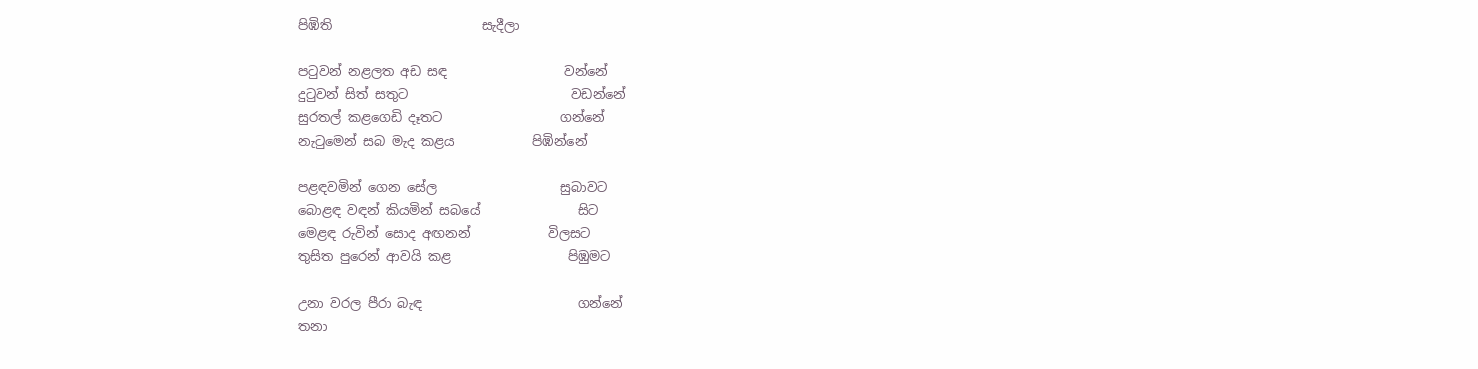පිඹිති                       සැදීලා

පටුවන් නළලත අඩ සඳ                  වන්නේ
දුටුවන් සිත් සතුට                         වඩන්නේ
සුරතල් කළගෙඩි දෑතට                  ගන්නේ
නැටුමෙන් සබ මැද කළය            පිඹින්නේ

පළඳවමින් ගෙන සේල                   සුබාවට
බොළඳ වඳන් කියමින් සබයේ               සිට
මෙළඳ රුවින් සොද අඟනන්            විලසට
තුසිත පුරෙන් ආවයි කළ                  පිඹුමට

උනා වරල පීරා බැඳ                        ගන්නේ
තනා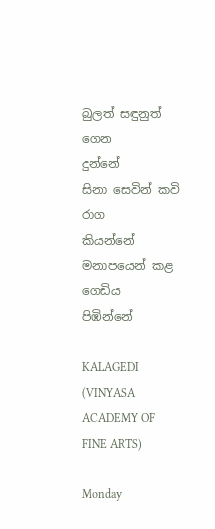බුලත් සඳුනුත් ගෙන                දුන්නේ
සිනා සෙවින් කවි රාග                 කියන්නේ
මනාපයෙන් කළ ගෙඩිය              පිඹින්නේ

KALAGEDI (VINYASA ACADEMY OF FINE ARTS)

Monday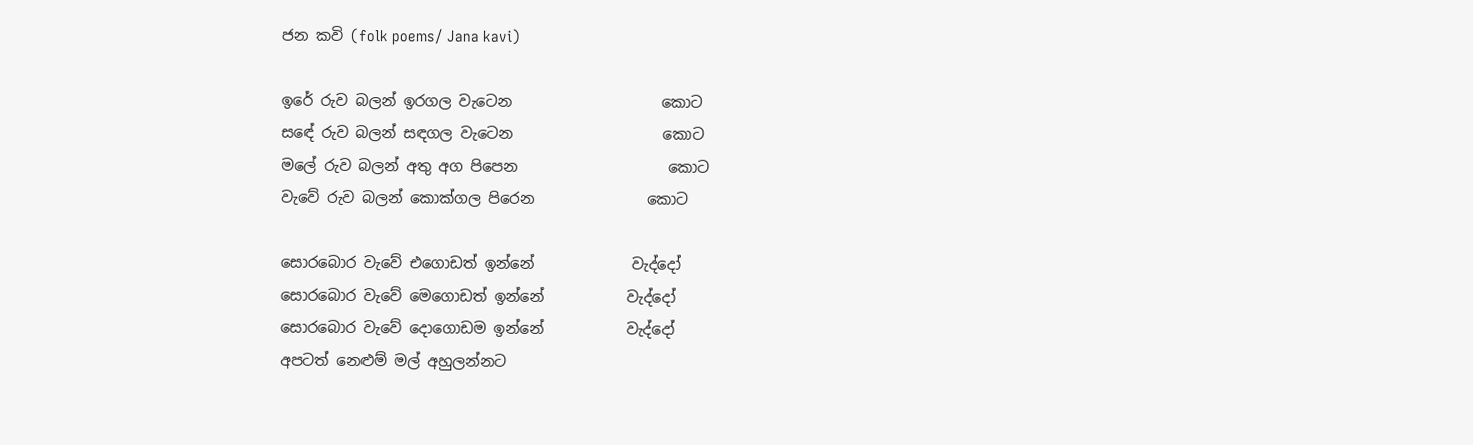ජන කවි (folk poems/ Jana kavi)

ඉරේ රුව බලන් ඉරගල වැටෙන                    කොට
සඳේ රුව බලන් සඳගල වැටෙන                    කොට
මලේ රුව බලන් අතු අග පිපෙන                    කොට
වැවේ රුව බලන් කොක්ගල පිරෙන               කොට

සොරබොර වැවේ එගොඩත් ඉන්නේ             වැද්දෝ
සොරබොර වැවේ මෙගොඩත් ඉන්නේ           වැද්දෝ
සොරබොර වැවේ දොගොඩම ඉන්නේ           වැද්දෝ
අපටත් නෙළුම් මල් අහුලන්නට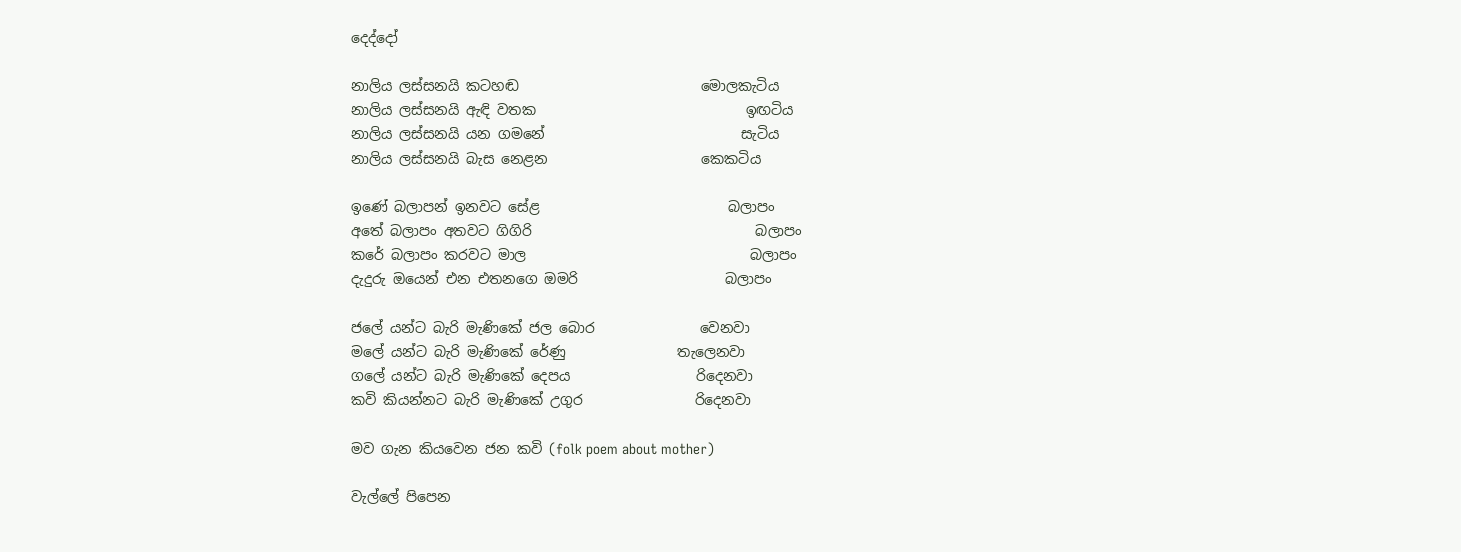දෙද්දෝ

නාලිය ලස්සනයි කටහඬ                          මොලකැටිය
නාලිය ලස්සනයි ඇඳි වතක                              ඉඟටිය
නාලිය ලස්සනයි යන ගමනේ                            සැටිය
නාලිය ලස්සනයි බැස නෙළන                      කෙකටිය

ඉණේ බලාපන් ඉනවට සේළ                           බලාපං
අතේ බලාපං අතවට ගිගිරි                                බලාපං
කරේ බලාපං කරවට මාල                                බලාපං
දැදුරු ඔයෙන් එන එතනගෙ ඔමරි                     බලාපං

ජලේ යන්ට බැරි මැණිකේ ජල බොර               වෙනවා
මලේ යන්ට බැරි මැණිකේ රේණු                තැලෙනවා
ගලේ යන්ට බැරි මැණිකේ දෙපය                  රිදෙනවා
කවි කියන්නට බැරි මැණිකේ උගුර                රිදෙනවා

මව ගැන කියවෙන ජන කවි (folk poem about mother)

වැල්ලේ පිපෙන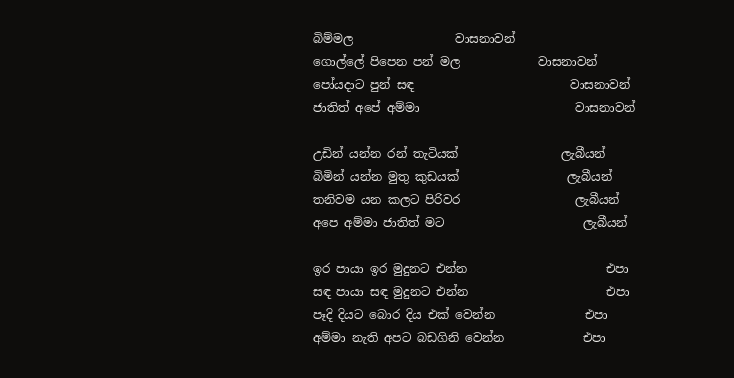බිම්මල                 වාසනාවන්
ගොල්ලේ පිපෙන පන් මල             වාසනාවන්
පෝයදාට පුන් සඳ                          වාසනාවන්
ජාතිත් අපේ අම්මා                          වාසනාවන්

උඩින් යන්න රන් තැටියක්                 ලැබීයන්
බිමින් යන්න මුතු කුඩයක්                  ලැබීයන්
තනිවම යන කලට පිරිවර                   ලැබීයන්
අපෙ අම්මා ජාතිත් මට                       ලැබීයන්

ඉර පායා ඉර මුදුනට එන්න                       එපා
සඳ පායා සඳ මුදුනට එන්න                       එපා
පෑදි දියට බොර දිය එක් වෙන්න               එපා
අම්මා නැති අපට බඩගිනි වෙන්න             එපා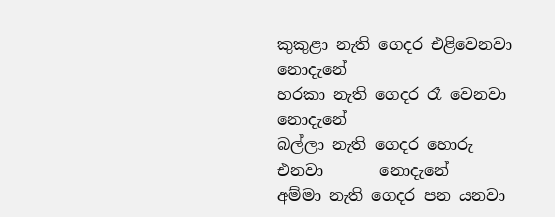කුකුළා නැති ගෙදර එළිවෙනවා         නොදැනේ
හරකා නැති ගෙදර රෑ වෙනවා            නොදැනේ
බල්ලා නැති ගෙදර හොරු එනවා       නොදැනේ
අම්මා නැති ගෙදර පන යනවා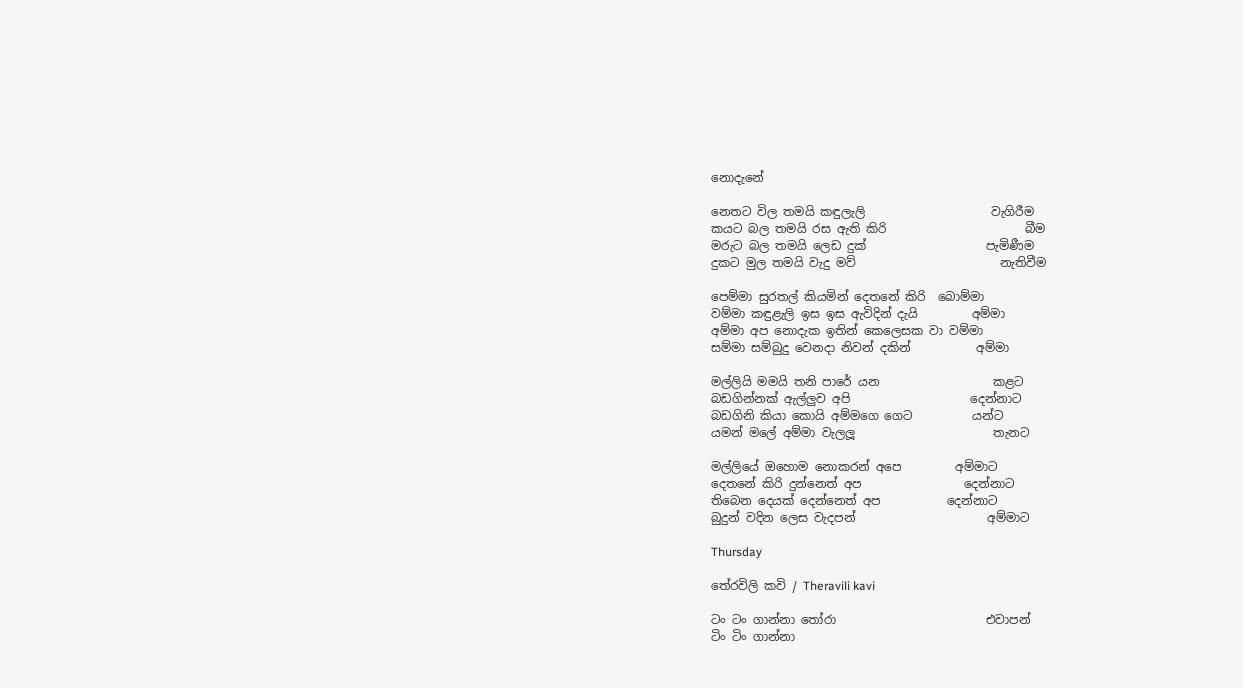නොදැනේ

නෙතට විල තමයි කඳුලැලි                     වැගිරීම
කයට බල තමයි රස ඇති කිරි                       බීම
මරුට බල තමයි ලෙඩ දුක්                    පැමිණීම
දුකට මුල තමයි වැදු මව්                        නැතිවීම

පෙම්මා සුරතල් කියමින් දෙතනේ කිරි  බොම්මා
වම්මා කඳුළැලි ඉස ඉස ඇවිදින් දැයි         අම්මා
අම්මා අප නොදැක ඉතින් කෙලෙසක වා වම්මා
සම්මා සම්බුදු වෙනදා නිවන් දකින්           අම්මා

මල්ලියි මමයි තනි පාරේ යන                   කළට
බඩගින්නක් ඇල්ලුව අපි                    දෙන්නාට
බඩගිනි කියා කොයි අම්මගෙ ගෙට          යන්ට
යමන් මලේ අම්මා වැලලූ                       තැනට

මල්ලියේ ඔහොම නොකරන් අපෙ         අම්මාට
දෙතනේ කිරි දුන්නෙත් අප                 දෙන්නාට
තිබෙන දෙයක් දෙන්නෙත් අප           දෙන්නාට
බුදුන් වදින ලෙස වැදපන්                      අම්මාට

Thursday

තේරවිලි කවි / Theravili kavi

ටං ටං ගාන්නා තෝරා                         එවාපන්
ටිං ටිං ගාන්නා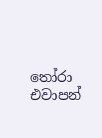තෝරා                         එවාපන්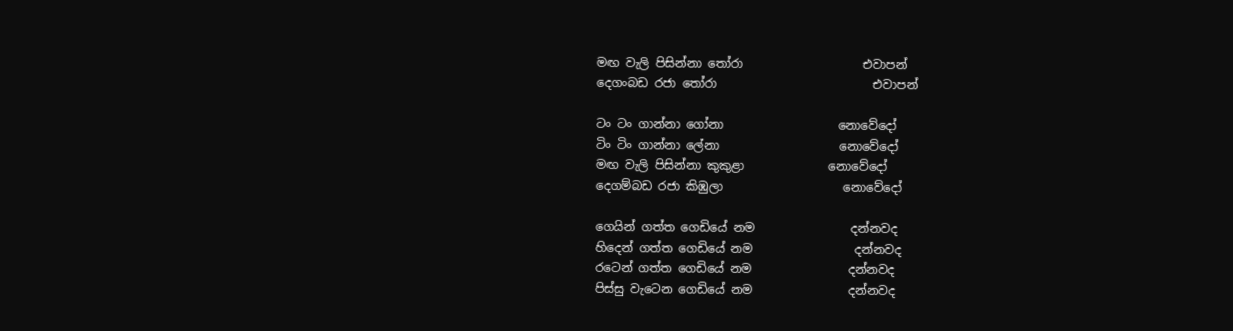මඟ වැලි පිසින්නා තෝරා                    එවාපන්
දෙගංබඩ රජා තෝරා                          එවාපන්

ටං ටං ගාන්නා ගෝනා                   නොවේදෝ
ටිං ටිං ගාන්නා ලේනා                    නොවේදෝ
මඟ වැලි පිසින්නා කුකුළා              නොවේදෝ
දෙගම්බඩ රජා කිඹුලා                    නොවේදෝ

ගෙයින් ගත්ත ගෙඩියේ නම                දන්නවද
හිදෙන් ගත්ත ගෙඩියේ නම                 දන්නවද
රටෙන් ගත්ත ගෙඩියේ නම                දන්නවද
පිස්සු වැටෙන ගෙඩියේ නම                දන්නවද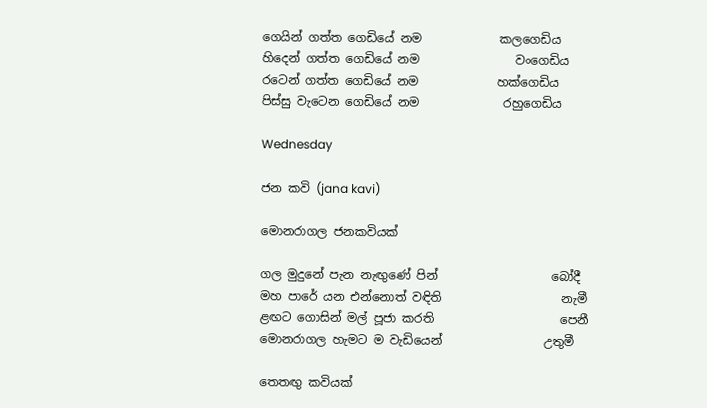ගෙයින් ගත්ත ගෙඩියේ නම             කලගෙඩිය
හිදෙන් ගත්ත ගෙඩියේ නම                වංගෙඩිය
රටෙන් ගත්ත ගෙඩියේ නම             හක්ගෙඩිය
පිස්සු වැටෙන ගෙඩියේ නම              රහුගෙඩිය

Wednesday

ජන කවි (jana kavi)

මොනරාගල ජනකවියක්

ගල මුදුනේ පැන නැඟුණේ පින්                   බෝදී
මහ පාරේ යන එන්නොත් වඳිති                    නැමී
ළඟට ගොසින් මල් පූජා කරති                     පෙනී
මොනරාගල හැමට ම වැඩියෙන්                 උතුමී

තෙතඟු කවියක්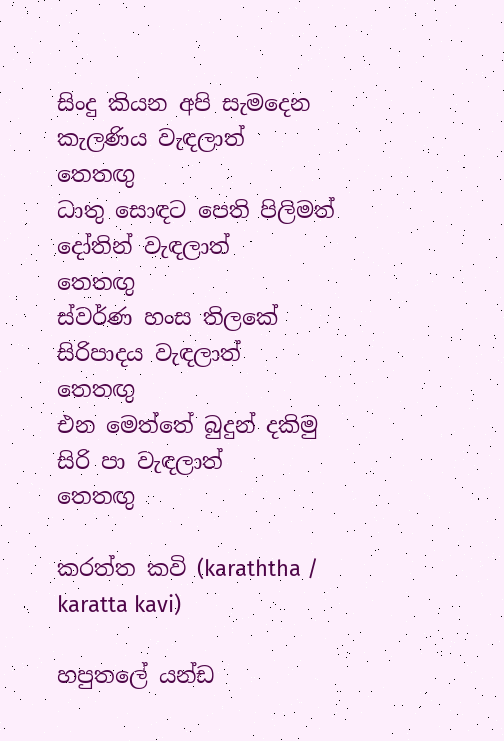සිංදු කියන අපි සැමදෙන කැලණිය වැඳලාත්          තෙතඟු
ධාතු සොඳට පෙති පිලිමත් දෝතින් වැඳලාත්         තෙතඟු
ස්වර්ණ හංස තිලකේ සිරිපාදය වැඳලාත්                තෙතඟු
එන මෙත්තේ බුදුන් දකිමු සිරි පා වැඳලාත්             තෙතඟු

කරත්ත කවි (karaththa / karatta kavi)

හපුතලේ යන්ඩ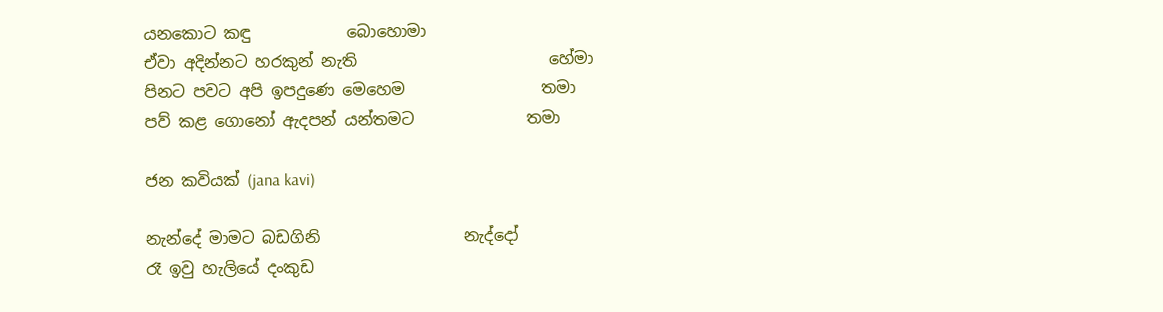යනකොට කඳු            බොහොමා
ඒවා අදින්නට හරකුන් නැති                        හේමා
පිනට පවට අපි ඉපදුණෙ මෙහෙම                 තමා
පව් කළ ගොනෝ ඇදපන් යන්තමට              තමා

ජන කවියක් (jana kavi)

නැන්දේ මාමට බඩගිනි                  නැද්දෝ
රෑ ඉවු හැලියේ දංකුඩ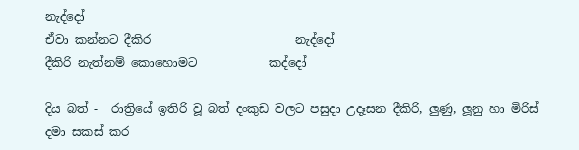නැද්දෝ
ඒවා කන්නට දීකිර                        නැද්දෝ
දීකිරි නැත්නම් කොහොමට            කද්දෝ

දිය බත් -  රාත්‍රියේ ඉතිරි වූ බත් දංකුඩ වලට පසුදා උදෑසන දීකිරි, ලුණු, ලූනු හා මිරිස් දමා සකස් කර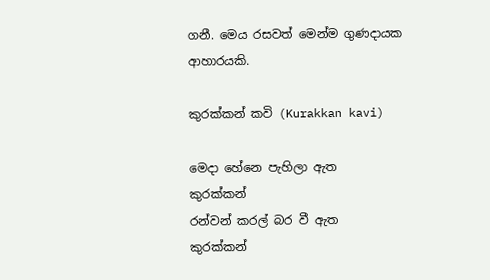ගනී. මෙය රසවත් මෙන්ම ගුණදායක ආහාරයකි.

කුරක්කන් කවි (Kurakkan kavi)

මෙදා හේනෙ පැහිලා ඇත             කුරක්කන්
රන්වන් කරල් බර වී ඇත              කුරක්කන්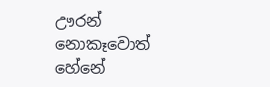ඌරන් නොකෑවොත් හේනේ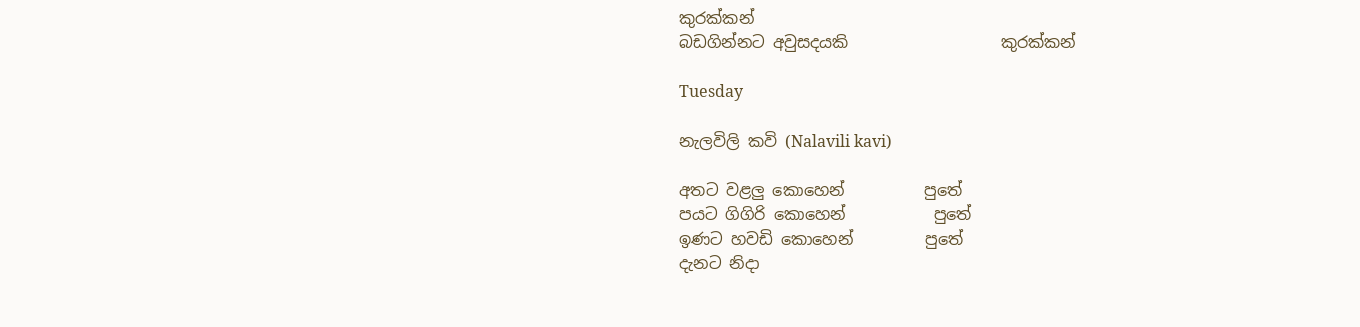කුරක්කන්
බඩගින්නට අවුසදයකි                   කුරක්කන්

Tuesday

නැලවිලි කවි (Nalavili kavi)

අතට වළලු කොහෙන්          පුතේ
පයට ගිගිරි කොහෙන්           පුතේ
ඉණට හවඩි කොහෙන්         පුතේ
දැනට නිදා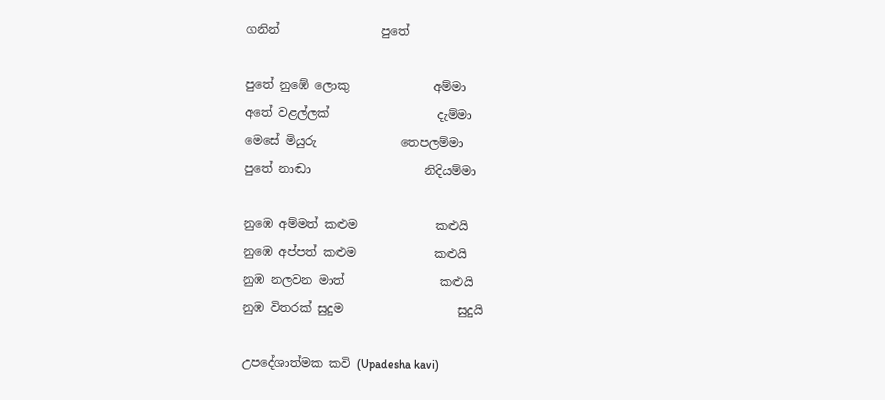ගනින්                 පුතේ

පුතේ නුඹේ ලොකු              අම්මා
අතේ වළල්ලක්                  දැම්මා
මෙසේ මියුරු              තෙපලම්මා
පුතේ නාඬා                   නිදියම්මා

නුඹෙ අම්මත් කළුම             කළුයි
නුඹෙ අප්පත් කළුම             කළුයි
නුඹ නලවන මාත්                කළුයි
නුඹ විතරක් සුදුම                   සුදුයි

උපදේශාත්මක කවි (Upadesha kavi)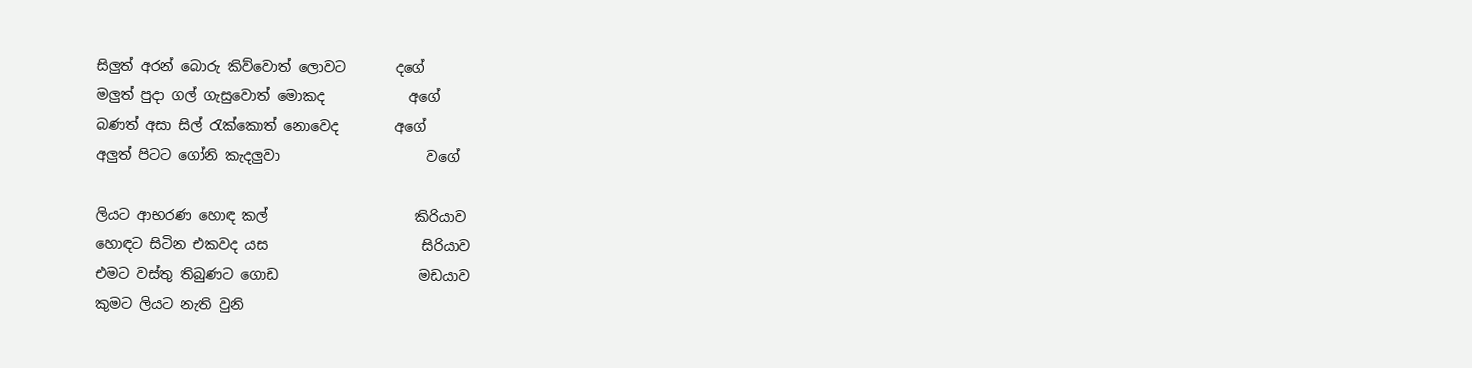සිලුත් අරන් බොරු කිව්වොත් ලොවට       දගේ
මලුත් පුදා ගල් ගැසුවොත් මොකද            අගේ
බණත් අසා සිල් රැක්කොත් නොවෙද        අගේ
අලුත් පිටට ගෝනි කැදලුවා                     වගේ

ලියට ආභරණ හොඳ කල්                     කිරියාව
හොඳට සිටින එකවද යස                      සිරියාව
එමට වස්තු තිබුණට ගොඩ                    මඩයාව
කුමට ලියට නැති වුනි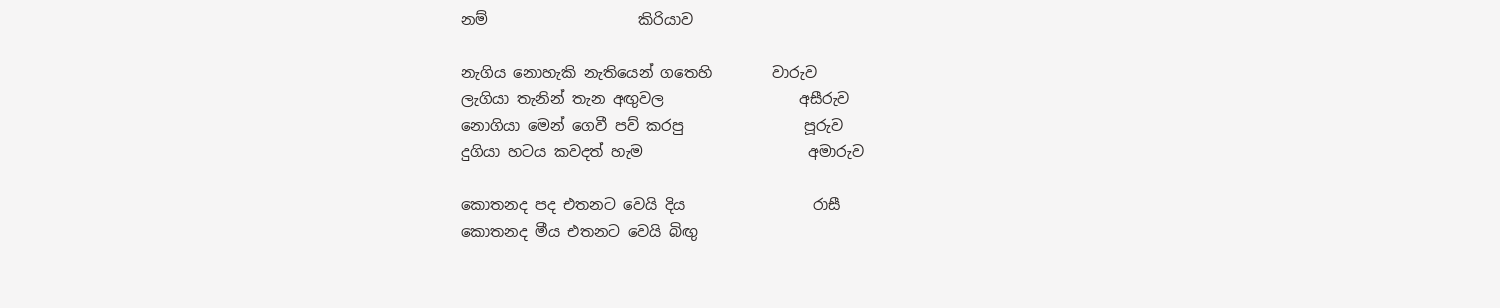නම්                    කිරියාව

නැගිය නොහැකි නැතියෙන් ගතෙහි        වාරුව
ලැගියා තැනින් තැන අඟුවල                  අසීරුව
නොගියා මෙන් ගෙවී පව් කරපු                පූරුව
දුගියා හටය කවදත් හැම                      අමාරුව

කොතනද පද එතනට වෙයි දිය                 රාසී
කොතනද මීය එතනට වෙයි බිඟු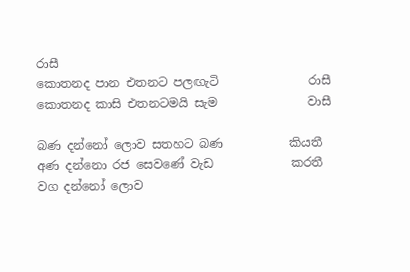රාසී
කොතනද පාන එතනට පලඟැටි               රාසී
කොතනද කාසි එතනටමයි සැම               වාසී

බණ දන්නෝ ලොව සතහට බණ           කියතී
අණ දන්නො රජ සෙවණේ වැඩ             කරතී
වග දන්නෝ ලොව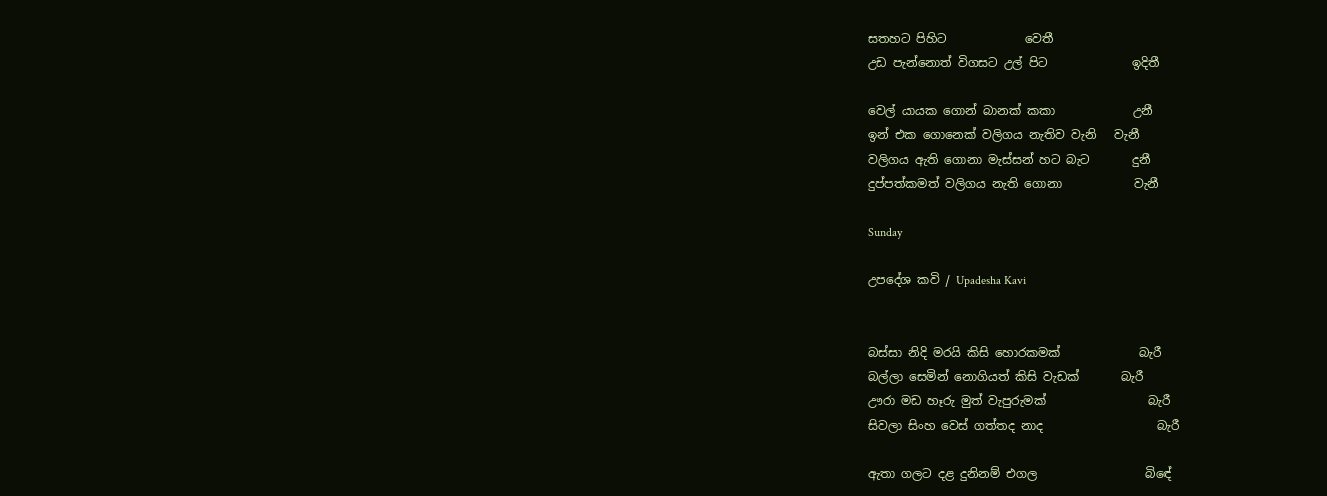සතහට පිහිට             වෙතී
උඩ පැන්නොත් විගසට උල් පිට              ඉදිතී

වෙල් යායක ගොන් බානක් කකා             උනී
ඉන් එක ගොනෙක් වලිගය නැතිව වැනි   වැනී
වලිගය ඇති ගොනා මැස්සන් හට බැට       දුනී
දුප්පත්කමත් වලිගය නැති ගොනා            වැනී

Sunday

උපදේශ කවි / Upadesha Kavi


බස්සා නිදි මරයි කිසි හොරකමක්             බැරී
බල්ලා සෙමින් නොගියත් කිසි වැඩක්       බැරී
ඌරා මඩ හෑරු මුත් වැපුරුමක්                 බැරී
සිවලා සිංහ වෙස් ගත්තද නාද                   බැරී

ඇතා ගලට දළ දුනිනම් එගල                  බිඳේ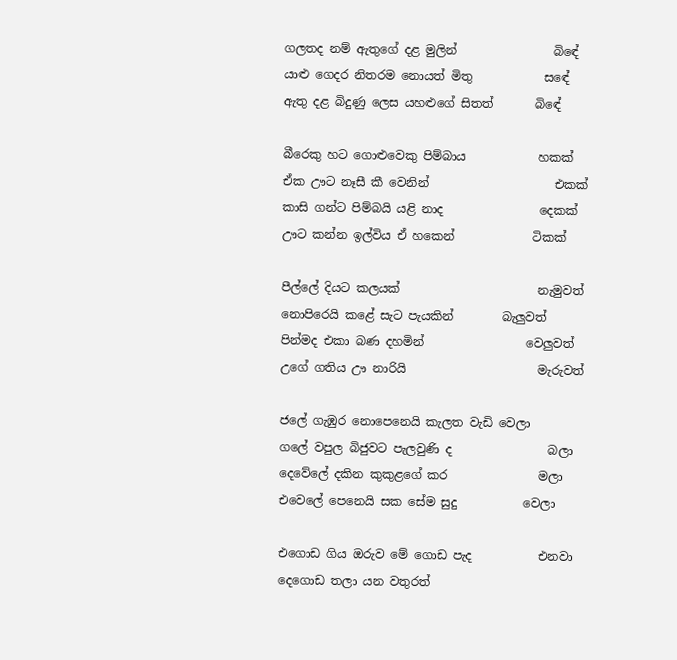ගලතද නම් ඇතුගේ දළ මුලින්                බිඳේ
යාළු ගෙදර නිතරම නොයත් මිතු            සඳේ
ඇතු දළ බිදුණු ලෙස යහළුගේ සිතත්       බිඳේ

බීරෙකු හට ගොළුවෙකු පිම්බාය            හකක්
ඒක ඌට නෑසී කී වෙනින්                     එකක්
කාසි ගන්ට පිම්බයි යළි නාද                දෙකක්
ඌට කන්න ඉල්විය ඒ හකෙන්             ටිකක්

පීල්ලේ දියට කලයක්                       නැමුවත්
නොපිරෙයි කළේ සැට පැයකින්        බැලුවත්
පින්මද එකා බණ දහමින්                 වෙලුවත්
උගේ ගතිය ඌ නාරියි                      මැරුවත්

ජලේ ගැඹුර නොපෙනෙයි කැලත වැඩි වෙලා
ගලේ වපුල බිජුවට පැලවුණි ද                බලා
දෙවේලේ දකින කුකුළගේ කර               මලා
එවෙලේ පෙනෙයි සක සේම සුදු           වෙලා

එගොඩ ගිය ඔරුව මේ ගොඩ පැද           එනවා
දෙගොඩ තලා යන වතුරත්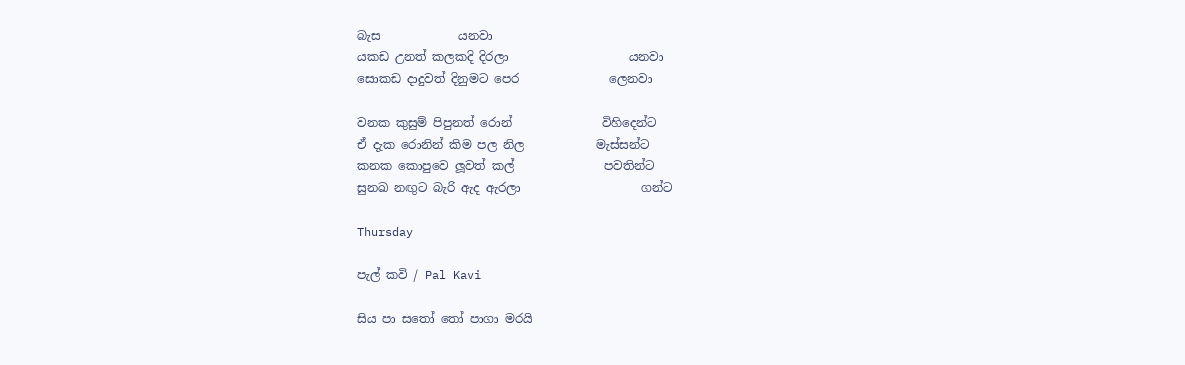බැස             යනවා
යකඩ උනත් කලකදි දිරලා                    යනවා
සොකඩ දාදුවත් දිනුමට පෙර               ලෙනවා

වනක කුසුම් පිපුනත් රොන්               විහිදෙන්ට
ඒ දැක රොනින් කිම පල නිල            මැස්සන්ට
කනක කොපුවෙ ලූවත් කල්               පවතින්ට
සුනඛ නඟුට බැරි ඇද ඇරලා                    ගන්ට

Thursday

පැල් කවි / Pal Kavi

සිය පා සතෝ තෝ පාගා මරයි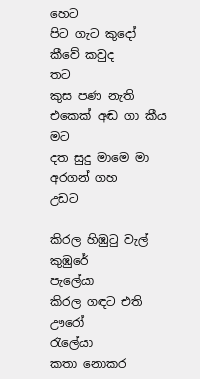හෙට
පිට ගැට කුදෝ කීවේ කවුද                         තට
කුස පණ නැති එකෙක් අඬ ගා කීය             මට
දත සුදු මාමෙ මා අරගන් ගහ                   උඩට

කිරල හිඹුටු වැල් කුඹුරේ                    පැලේයා
කිරල ගඳට එති ඌරෝ                       රැලේයා
කතා නොකර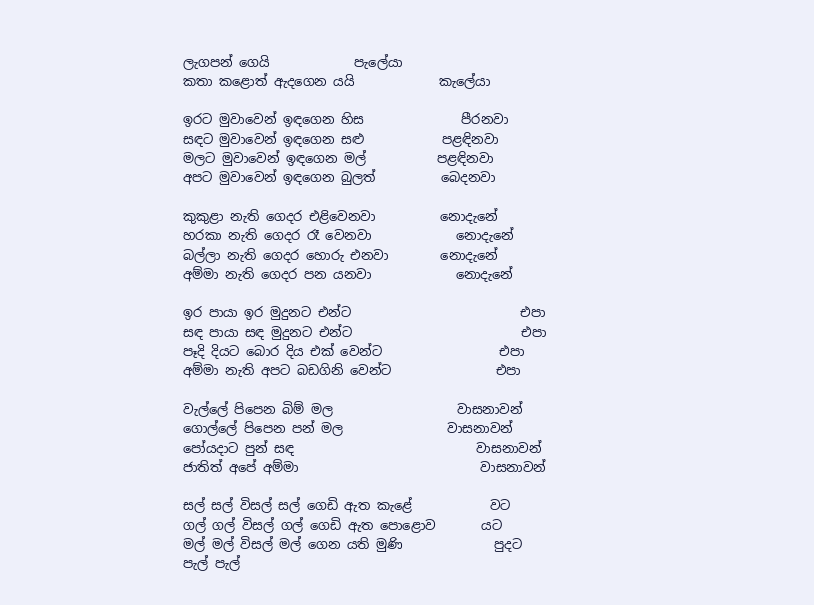ලැගපන් ගෙයි             පැලේයා
කතා කළොත් ඇදගෙන යයි             කැලේයා

ඉරට මුවාවෙන් ඉඳගෙන හිස               පීරනවා
සඳට මුවාවෙන් ඉඳගෙන සළු            පළඳිනවා
මලට මුවාවෙන් ඉඳගෙන මල්           පළඳිනවා
අපට මුවාවෙන් ඉඳගෙන බුලත්          බෙදනවා

කුකුළා නැති ගෙදර එළිවෙනවා          නොදැනේ
හරකා නැති ගෙදර රෑ වෙනවා             නොදැනේ
බල්ලා නැති ගෙදර හොරු එනවා        නොදැනේ
අම්මා නැති ගෙදර පන යනවා             නොදැනේ

ඉර පායා ඉර මුදුනට එන්ට                          එපා
සඳ පායා සඳ මුදුනට එන්ට                          එපා
පෑදි දියට බොර දිය එක් වෙන්ට                  එපා
අම්මා නැති අපට බඩගිනි වෙන්ට                එපා

වැල්ලේ පිපෙන බිම් මල                   වාසනාවන්
ගොල්ලේ පිපෙන පන් මල                වාසනාවන්
පෝයදාට පුන් සඳ                            වාසනාවන්
ජාතිත් අපේ අම්මා                            වාසනාවන්

සල් සල් විසල් සල් ගෙඩි ඇත කැළේ            වට
ගල් ගල් විසල් ගල් ගෙඩි ඇත පොළොව       යට
මල් මල් විසල් මල් ගෙන යති මුණි              පුදට
පැල් පැල්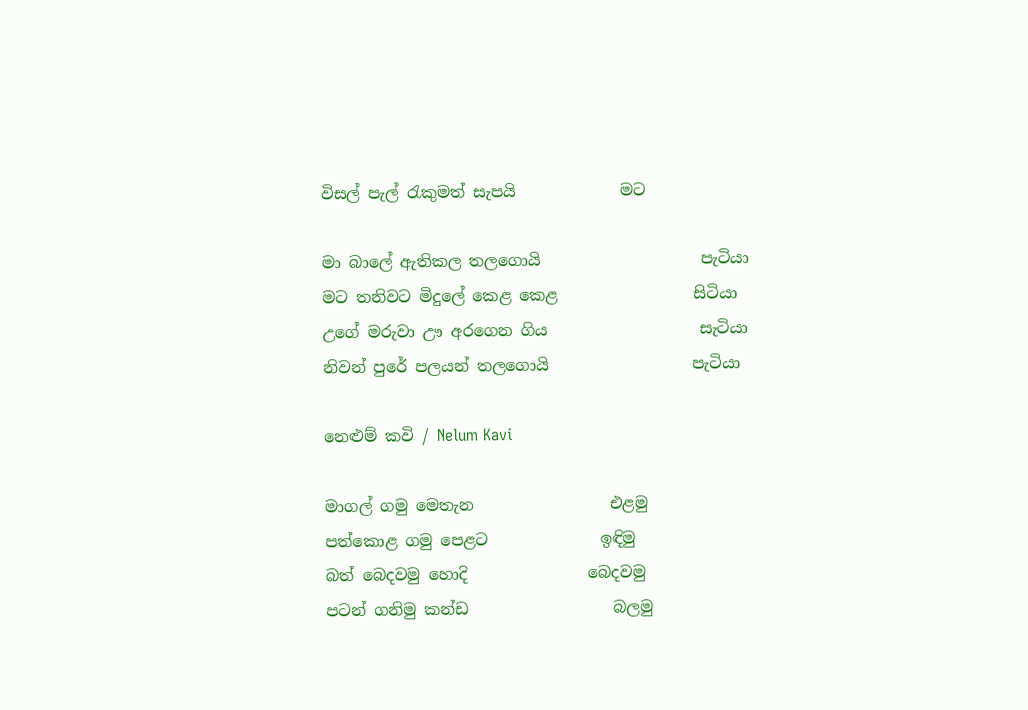විසල් පැල් රැකුමත් සැපයි             මට

මා බාලේ ඇතිකල තලගොයි                    පැටියා
මට තනිවට මිදුලේ කෙළ කෙළ                 සිටියා
උගේ මරුවා ඌ අරගෙන ගිය                   සැටියා
නිවන් පුරේ පලයන් තලගොයි                  පැටියා

නෙළුම් කවි / Nelum Kavi

මාගල් ගමු මෙතැන                 එළමු
පත්කොළ ගමු පෙළට              ඉඳිමු
බත් බෙදවමු හොදි               බෙදවමු
පටන් ගනිමු කන්ඩ                  බලමු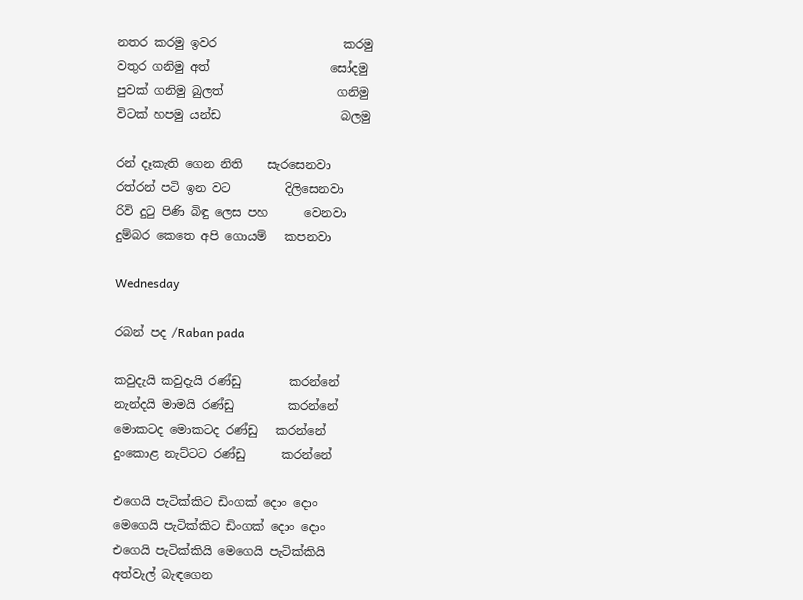නතර කරමු ඉවර                     කරමු
වතුර ගනිමු අත්                    සෝදමු
පුවක් ගනිමු බුලත්                   ගනිමු
විටක් හපමු යන්ඩ                    බලමු

රන් දෑකැති ගෙන නිති    සැරසෙනවා
රත්රන් පටි ඉන වට         දිලිසෙනවා
රිවි දුටු පිණි බිඳු ලෙස පහ      වෙනවා
දුම්බර කෙතෙ අපි ගොයම්   කපනවා

Wednesday

රබන් පද /Raban pada

කවුදැයි කවුදැයි රණ්ඩු        කරන්නේ
නැන්දයි මාමයි රණ්ඩු         කරන්නේ
මොකටද මොකටද රණ්ඩු   කරන්නේ
දුංකොළ නැට්ටට රණ්ඩු      කරන්නේ

එගෙයි පැටික්කිට ඩිංගක් දොං දොං
මෙගෙයි පැටික්කිට ඩිංගක් දොං දොං
එගෙයි පැටික්කියි මෙගෙයි පැටික්කියි
අත්වැල් බැඳගෙන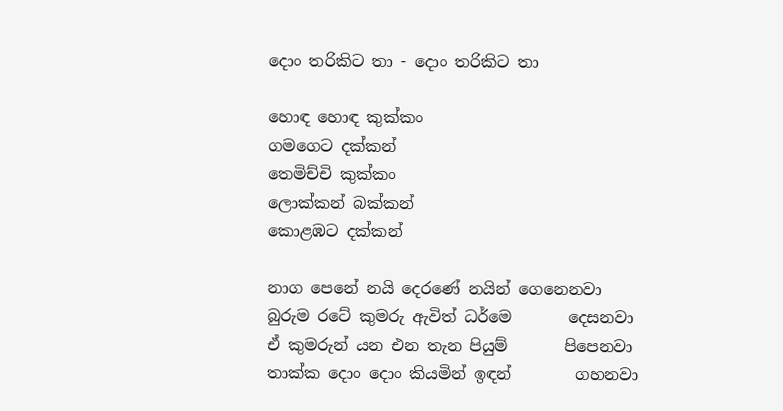දොං තරිකිට තා - දොං තරිකිට තා

හොඳ හොඳ කුක්කං
ගමගෙට දක්කන්
තෙමිච්චි කුක්කං
ලොක්කන් බක්කන්
කොළඹට දක්කන්

නාග පෙනේ නයි දෙරණේ නයින් ගෙනෙනවා
බුරුම රටේ කුමරු ඇවිත් ධර්මෙ       දෙසනවා
ඒ කුමරුන් යන එන තැන පියුම්       පිපෙනවා
තාක්ක දොං දොං කියමින් ඉඳන්        ගහනවා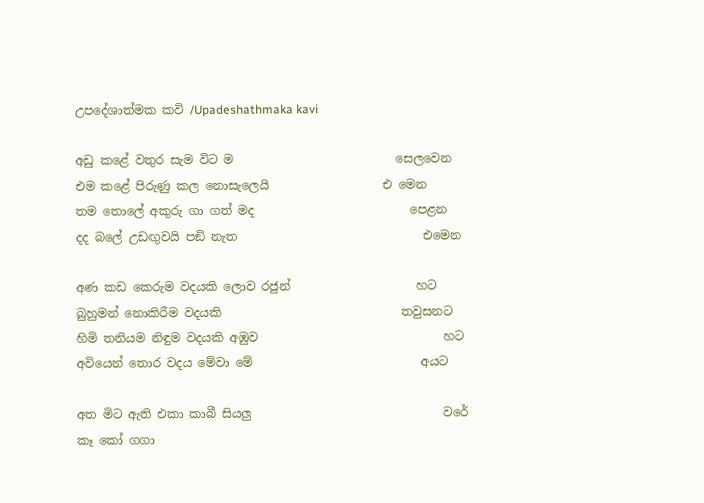උපදේශාත්මක කවි /Upadeshathmaka kavi

අඩු කළේ වතුර සැම විට ම                           සෙලවෙන
එම කළේ පිරුණු කල නොසැලෙයි                   එ මෙන
තම තොලේ අකුරු ගා ගත් මද                          පෙළන
දද බලේ උඩඟුවයි පඞි නැත                               එමෙන

අණ කඩ කෙරුම වදයකි ලොව රජුන්                     හට
බුහුමන් නොකිරීම වදයකි                              තවුසනට
හිමි තනියම නිඳුම වදයකි අඹුව                               හට
අවියෙන් තොර වදය මේවා මේ                            අයට

අත මිට ඇති එකා කාබී සියලු                                වරේ
කෑ කෝ ගගා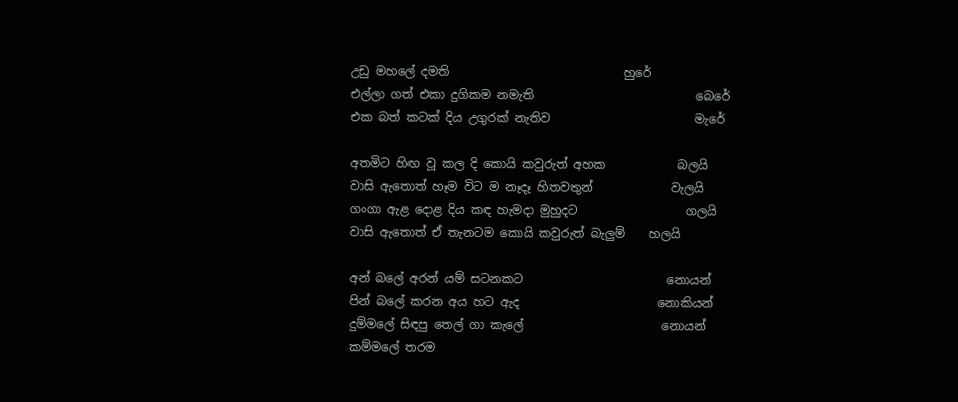උඩු මහලේ දමති                             හුරේ
එල්ලා ගත් එකා දුගිකම නමැති                           බෙරේ
එක බත් කටක් දිය උගුරක් නැතිව                        මැරේ

අතමිට හිඟ වූ කල දි කොයි කවුරුත් අහක            බලයි
වාසි ඇතොත් හෑම විට ම නෑදෑ හිතවතුන්             වැලයි
ගංගා ඇළ දොළ දිය කඳ හැමදා මුහුදට                  ගලයි
වාසි ඇතොත් ඒ තැනටම කොයි කවුරුත් බැලුම්    හලයි

අන් බලේ අරන් යම් සටනකට                        නොයන්
පින් බලේ කරන අය හට ඇද                       නොකියන්
දුම්මලේ සිඳපු තෙල් ගා කැලේ                       නොයන්
කම්මලේ තරම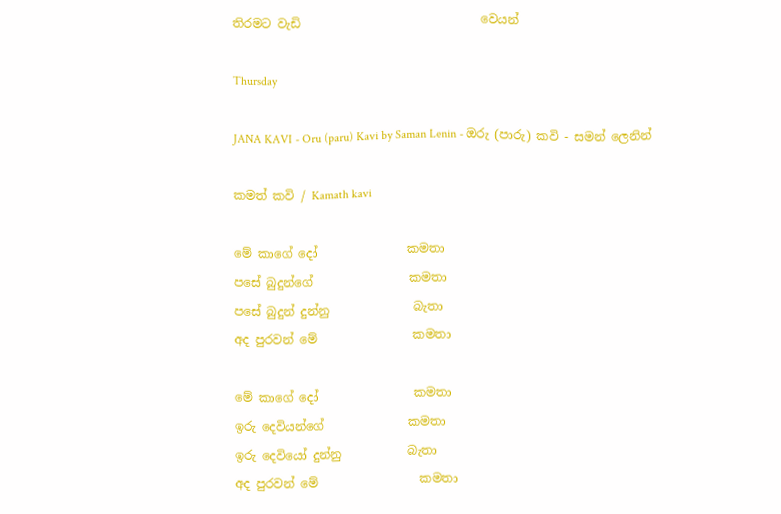තිරමට වැඩි                              වෙයන්

Thursday

JANA KAVI - Oru (paru) Kavi by Saman Lenin - ඔරු (පාරු) කවි - සමන් ලෙනින්

කමත් කවි / Kamath kavi

මේ කාගේ දෝ               කමතා
පසේ බුදුන්ගේ                කමතා
පසේ බුදුන් දුන්නු              බැතා
අද පුරවන් මේ                කමතා

මේ කාගේ දෝ                කමතා
ඉරු දෙවියන්ගේ              කමතා
ඉරු දෙවියෝ දුන්නු           බැතා
අද පුරවන් මේ                 කමතා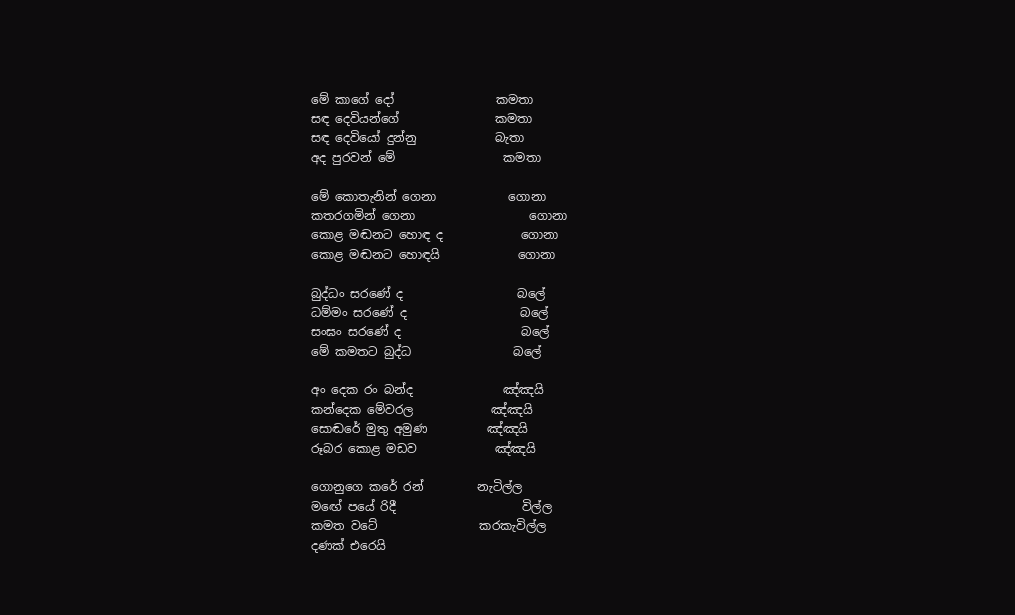මේ කාගේ දෝ                 කමතා
සඳ දෙවියන්ගේ                කමතා
සඳ දෙවියෝ දුන්නු             බැතා
අද පුරවන් මේ                  කමතා

මේ කොතැනින් ගෙනා            ගොනා
කතරගමින් ගෙනා                   ගොනා
කොළ මඬනට හොඳ ද             ගොනා
කොළ මඬනට හොඳයි             ගොනා

බුද්ධං සරණේ ද                   බලේ
ධම්මං සරණේ ද                   බලේ
සංඝං සරණේ ද                    බලේ
මේ කමතට බුද්ධ                 බලේ

අං දෙක රං බන්ද               ඤ්ඤයි
කන්දෙක මේවරල             ඤ්ඤයි
සොඬරේ මුතු අමුණ          ඤ්ඤයි
රූබර කොළ මඩව             ඤ්ඤයි

ගොනුගෙ කරේ රන්         නැටිල්ල
මඟේ පයේ රිදී                     විල්ල
කමත වටේ                 කරකැවිල්ල
දණක් එරෙයි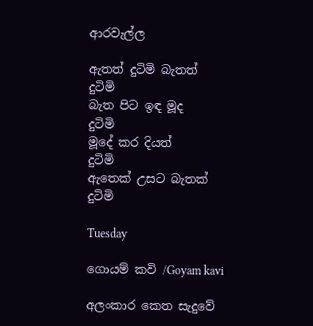ආරවැල්ල

ඇතත් දුටිමි බැතත්                දුටිමි
බැත පිට ඉඳ මූද                    දුටිමි
මූදේ කර දියත්                     දුටිමි
ඇතෙක් උසට බැතක්            දුටිමි

Tuesday

ගොයම් කවි /Goyam kavi

අලංකාර කෙත සැදුවේ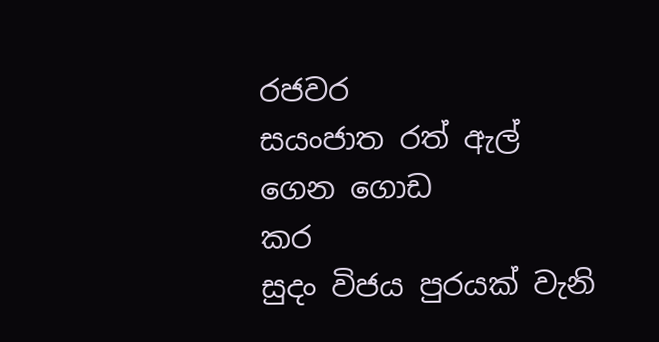රජවර
සයංජාත රත් ඇල් ගෙන ගොඩ                                  කර
සුදං විජය පුරයක් වැනි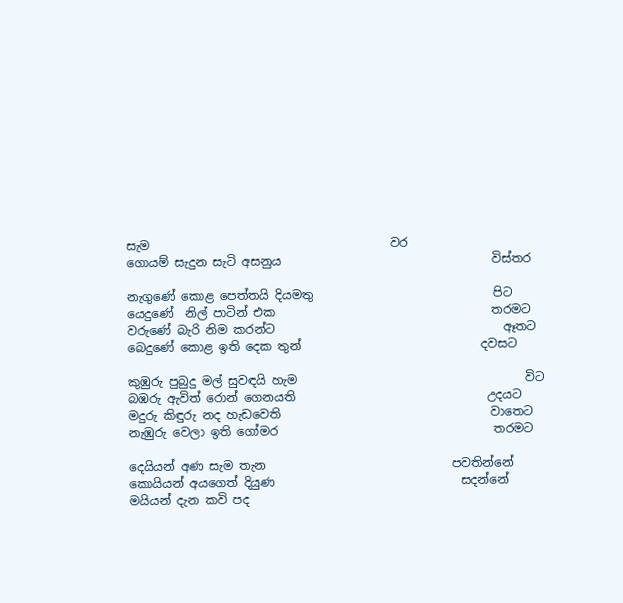සැම                                        වර
ගොයම් සැදුන සැටි අසනුය                                   විස්තර

නැගුණේ කොළ පෙත්තයි දියමතු                              පිට
යෙදුණේ  නිල් පාටින් එක                                    තරමට
වරුණේ බැරි නිම කරන්ට                                      ඈතට
බෙදුණේ කොළ ඉති දෙක තුන්                              දවසට

කුඹුරු පුබුදු මල් සුවඳයි හැම                                      විට
බඹරු ඇවිත් රොන් ගෙනයති                                උදයට
මදුරු කිඳුරු නද හැඩවෙති                                   වාතෙට
නැඹුරු වෙලා ඉති ගෝමර                                    තරමට

දෙයියන් අණ සැම තැන                               පවතින්නේ
කොයියන් අයගෙත් දියුණ                               සදන්නේ
මයියන් දැන කවි පද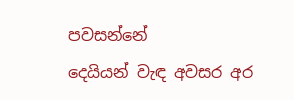පවසන්නේ
දෙයියන් වැඳ අවසර අර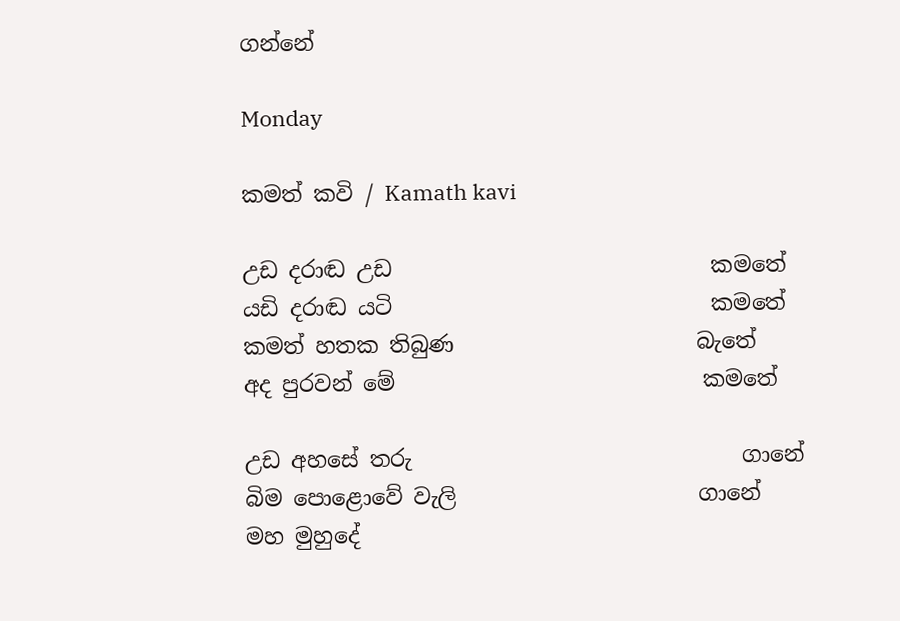ගන්නේ

Monday

කමත් කවි / Kamath kavi

උඩ දරාඬ උඩ                             කමතේ
යඩි දරාඬ යටි                             කමතේ
කමත් හතක තිබුණ                      බැතේ
අද පුරවන් මේ                            කමතේ

උඩ අහසේ තරු                              ගානේ
බිම පොළොවේ වැලි                      ගානේ
මහ මුහුදේ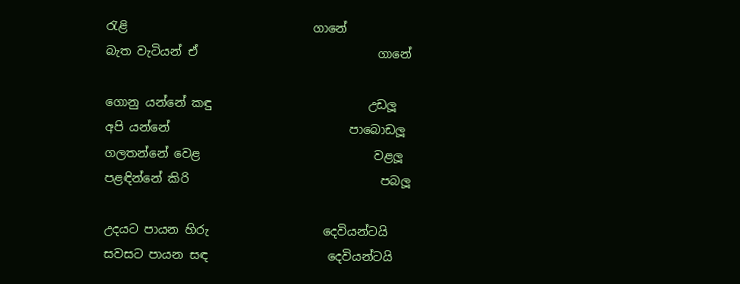රැළි                               ගානේ
බැත වැටියන් ඒ                              ගානේ

ගොනු යන්නේ කඳු                          උඩලූ
අපි යන්නේ                              පාබොඩලූ
ගලතන්නේ වෙළ                             වළලූ
පළඳින්නේ කිරි                                පබලූ

උදයට පායන හිරු                   දෙවියන්ටයි
සවසට පායන සඳ                    දෙවියන්ටයි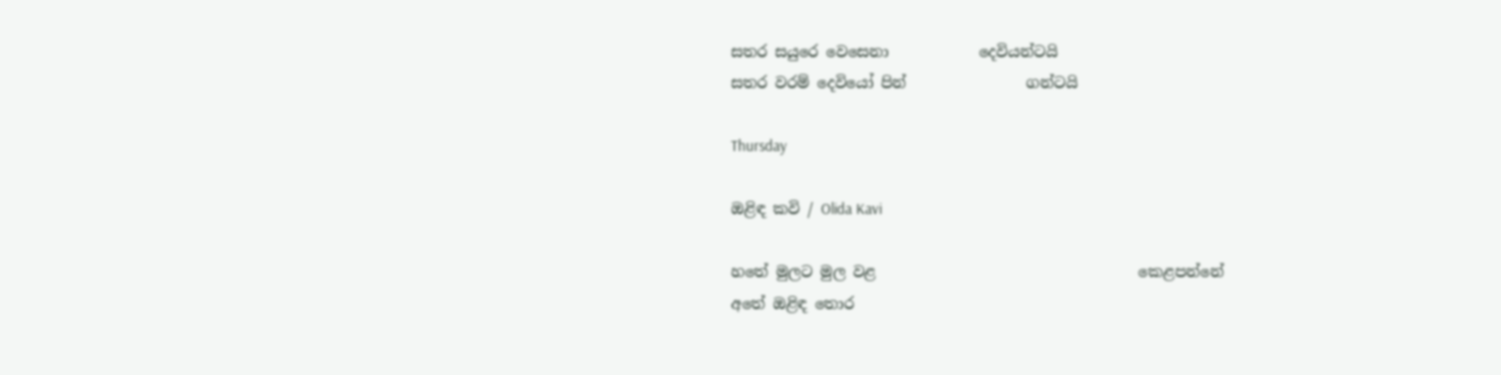සතර සයුරෙ වෙසෙනා            දෙවියන්ටයි
සතර වරම් දෙවියෝ පින්                ගන්ටයි

Thursday

ඔළිඳ කවි / Olida Kavi

හතේ මුලට මුල වළ                                   කෙළපන්නේ
අතේ ඔළිඳ තොර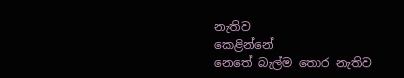නැතිව                              කෙළින්නේ
නෙතේ බැල්ම තොර නැතිව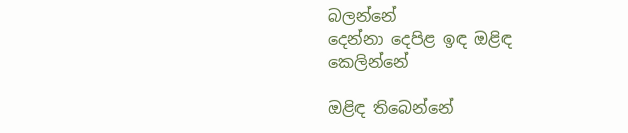බලන්නේ
දෙන්නා දෙපිළ ඉඳ ඔළිඳ                              කෙලින්නේ

ඔළිඳ තිබෙන්නේ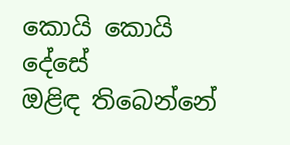කොයි කොයි                           දේසේ
ඔළිඳ තිබෙන්නේ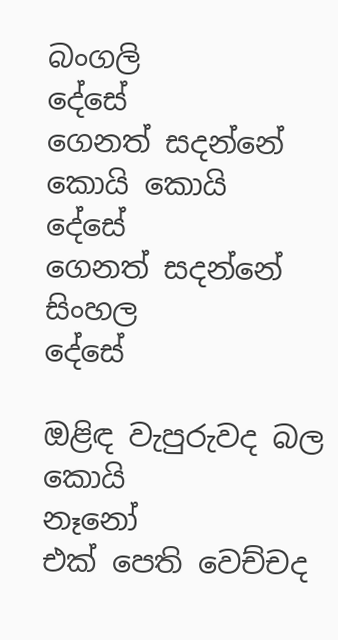බංගලි                                      දේසේ
ගෙනත් සදන්නේ කොයි කොයි                           දේසේ
ගෙනත් සදන්නේ සිංහල                                      දේසේ

ඔළිඳ වැපුරුවද බල කොයි                                 නෑනෝ
එක් පෙති වෙච්චද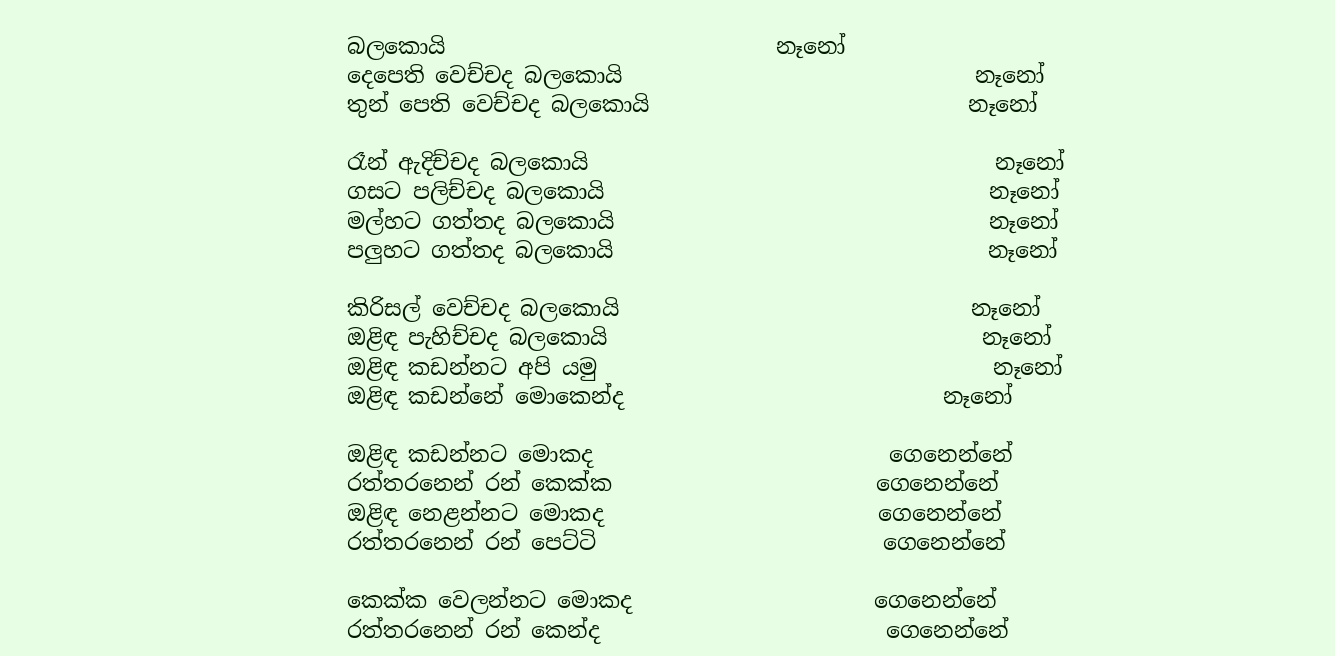බලකොයි                              නෑනෝ
දෙපෙති වෙච්චද බලකොයි                                නෑනෝ
තුන් පෙති වෙච්චද බලකොයි                             නෑනෝ

රෑන් ඇදිච්චද බලකොයි                                     නෑනෝ
ගසට පලිච්චද බලකොයි                                   නෑනෝ
මල්හට ගත්තද බලකොයි                                  නෑනෝ
පලුහට ගත්තද බලකොයි                                  නෑනෝ

කිරිසල් වෙච්චද බලකොයි                                නෑනෝ
ඔළිඳ පැහිච්චද බලකොයි                                  නෑනෝ
ඔළිඳ කඩන්නට අපි යමු                                    නෑනෝ
ඔළිඳ කඩන්නේ මොකෙන්ද                             නෑනෝ

ඔළිඳ කඩන්නට මොකද                           ගෙනෙන්නේ
රත්තරනෙන් රන් කෙක්ක                        ගෙනෙන්නේ
ඔළිඳ නෙළන්නට මොකද                         ගෙනෙන්නේ
රත්තරනෙන් රන් පෙට්ටි                          ගෙනෙන්නේ

කෙක්ක වෙලන්නට මොකද                      ගෙනෙන්නේ
රත්තරනෙන් රන් කෙන්ද                          ගෙනෙන්නේ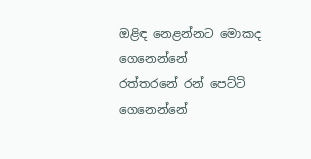ඔළිඳ නෙළන්නට මොකද                          ගෙනෙන්නේ
රත්තරනේ රන් පෙට්ටි                               ගෙනෙන්නේ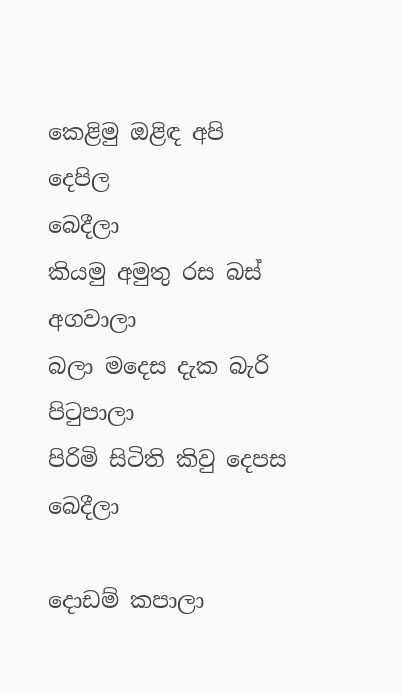කෙළිමු ඔළිඳ අපි දෙපිල                                     බෙදීලා
කියමු අමුතු රස බස්                                          අගවාලා
බලා මදෙස දැක බැරි                                        පිටුපාලා
පිරිමි සිටිති කිවු දෙපස                                        බෙදීලා

දොඩම් කපාලා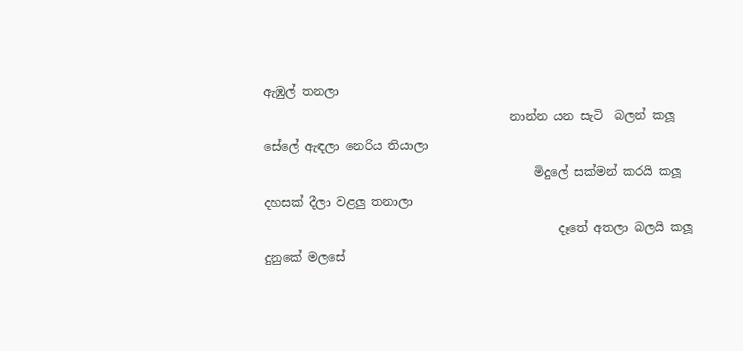ඇඹුල් තනලා
                                         නාන්න යන සැටි  බලන් කලූ
සේලේ ඇඳලා නෙරිය තියාලා
                                             මිදුලේ සක්මන් කරයි කලූ
දහසක් දීලා වළලු තනාලා
                                                 දෑතේ අතලා බලයි කලූ
දුනුකේ මලසේ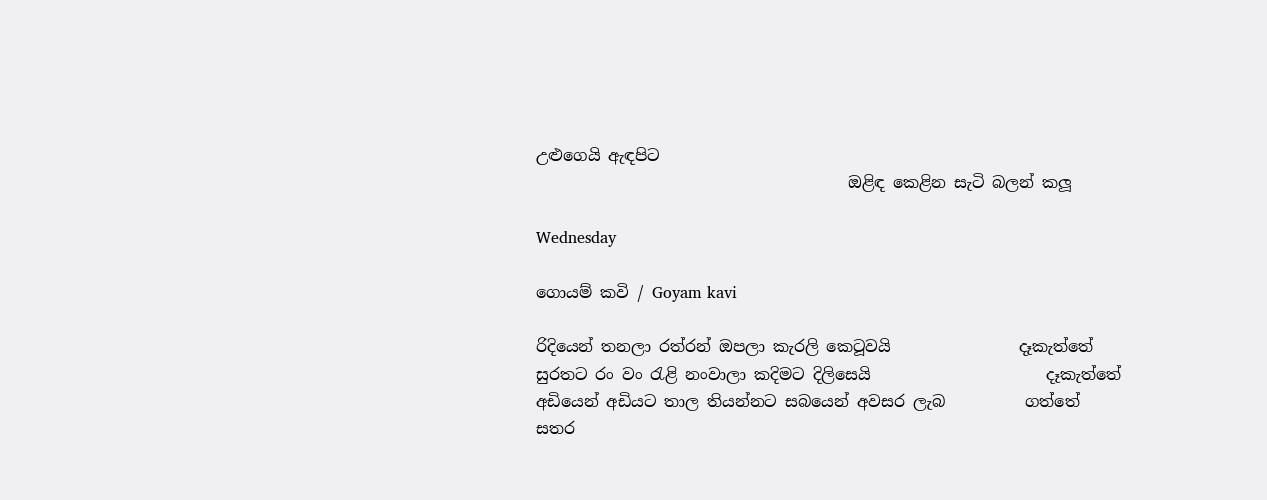උළුගෙයි ඇඳපිට
                                       ඔළිඳ කෙළින සැටි බලන් කලූ

Wednesday

ගොයම් කවි / Goyam kavi

රිදියෙන් තනලා රත්රන් ඔපලා කැරලි කෙටූවයි                දෑකැත්තේ
සුරතට රං වං රැළි නංවාලා කදිමට දිලිසෙයි                      දෑකැත්තේ
අඩියෙන් අඩියට තාල තියන්නට සබයෙන් අවසර ලැබ          ගත්තේ
සතර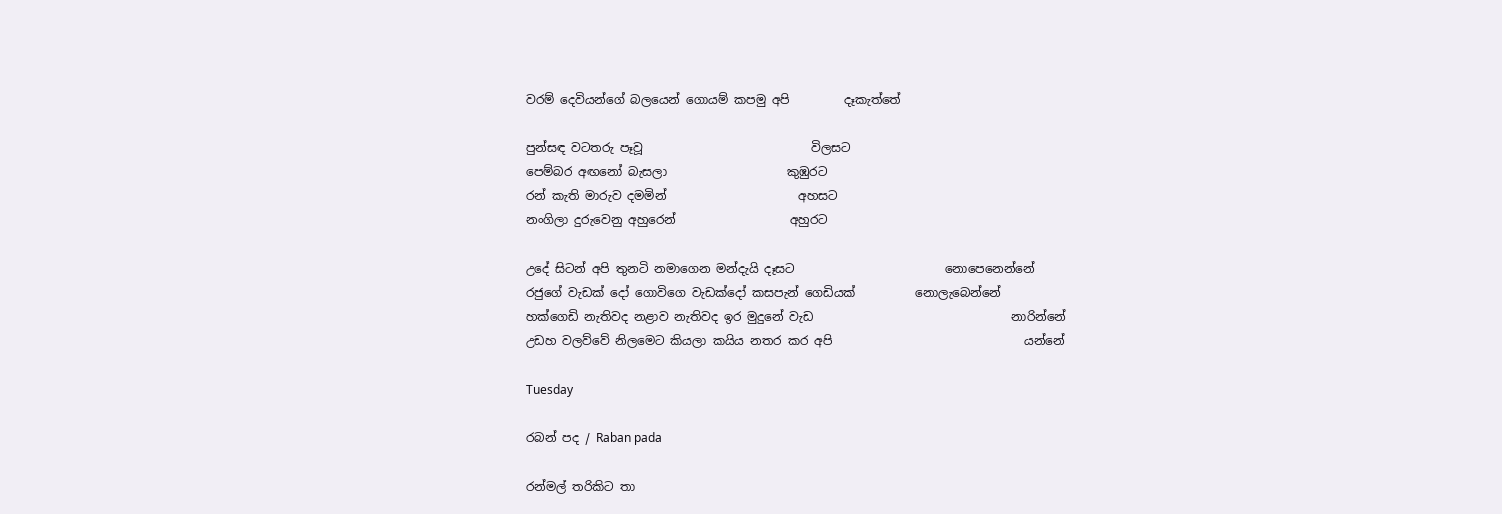වරම් දෙවියන්ගේ බලයෙන් ගොයම් කපමු අපි         දෑකැත්තේ

පුන්සඳ වටතරු පෑවූ                            විලසට
පෙම්බර අඟනෝ බැසලා                    කුඹුරට
රන් කැති මාරුව දමමින්                      අහසට
නංගිලා දුරුවෙනු අහුරෙන්                   අහුරට

උදේ සිටන් අපි තුනටි නමාගෙන මන්දැයි දෑසට                         නොපෙනෙන්නේ
රජුගේ වැඩක් දෝ ගොවිගෙ වැඩක්දෝ කසපැන් ගෙඩියක්          නොලැබෙන්නේ
හක්ගෙඩි නැතිවද නළාව නැතිවද ඉර මුදුනේ වැඩ                                 නාරින්නේ
උඩහ වලව්වේ නිලමෙට කියලා කයිය නතර කර අපි                                යන්නේ

Tuesday

රබන් පද / Raban pada

රන්මල් තරිකිට තා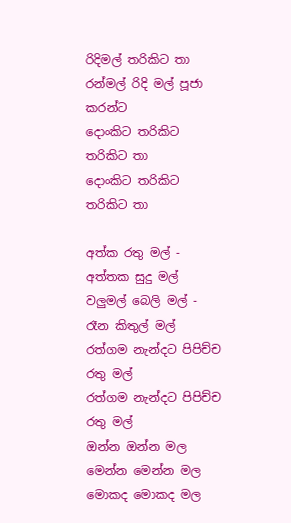රිදිමල් තරිකිට තා
රන්මල් රිදි මල් පූජා කරන්ට
දොංකිට තරිකිට තරිකිට තා
දොංකිට තරිකිට තරිකිට තා

අත්ක රතු මල් - අත්තක සුදු මල්
වලුමල් බෙලි මල් - රෑන කිතුල් මල්
රත්ගම නැන්දට පිපිච්ච රතු මල්
රත්ගම නැන්දට පිපිච්ච රතු මල්
ඔන්න ඔන්න මල
මෙන්න මෙන්න මල
මොකද මොකද මල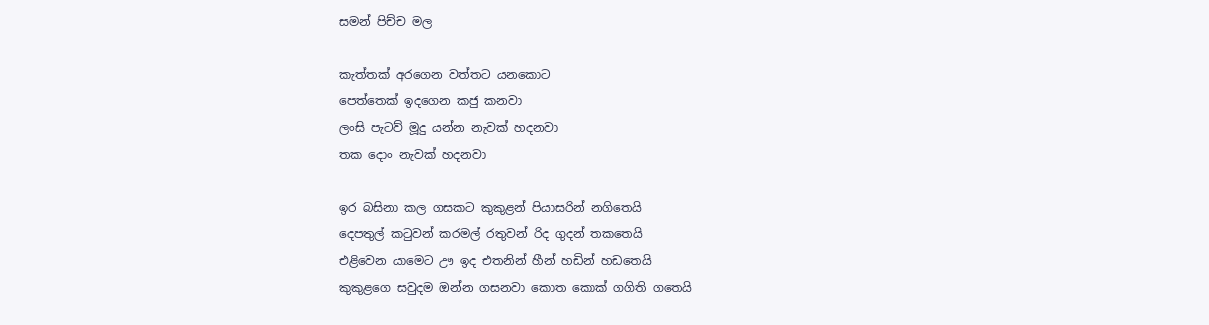සමන් පිච්ච මල

කැත්තක් අරගෙන වත්තට යනකොට
පෙත්තෙක් ඉදගෙන කජු කනවා
ලංසි පැටව් මූදු යන්න නැවක් හදනවා
තක දොං නැවක් හදනවා

ඉර බසිනා කල ගසකට කුකුළන් පියාසරින් නගිතෙයි
දෙපතුල් කටුවන් කරමල් රතුවන් රිද ගුදන් තකතෙයි
එළිවෙන යාමෙට ඌ ඉද එතනින් හීන් හඩින් හඩතෙයි
කුකුළගෙ සවුදම ඔන්න ගසනවා කොත කොක් ගගිති ගතෙයි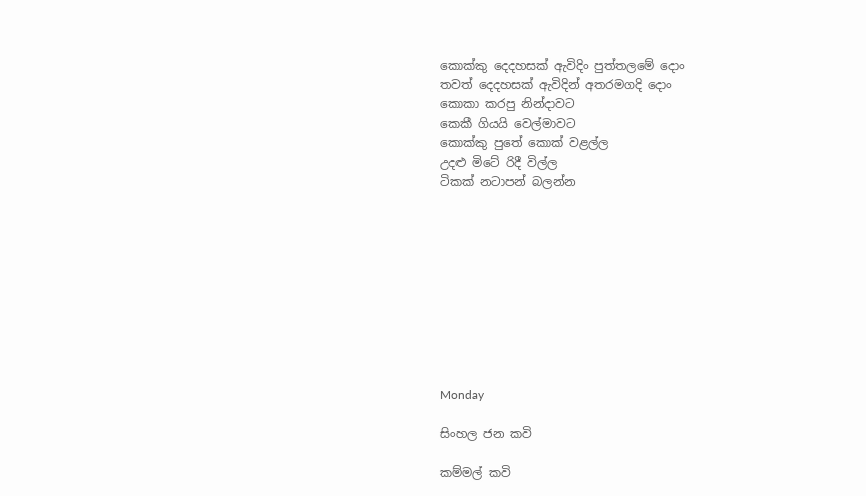කොක්කු දෙදහසක් ඇවිදිං පුත්තලමේ දොං
තවත් දෙදහසක් ඇවිදින් අතරමගදි දොං
කොකා කරපු නින්දාවට
කෙකී ගියයි වෙල්මාවට
කොක්කු පුතේ කොක් වළල්ල
උදළු මිටේ රිදී විල්ල
ටිකක් නටාපන් බලන්න










Monday

සිංහල ජන කවි

කම්මල් කවි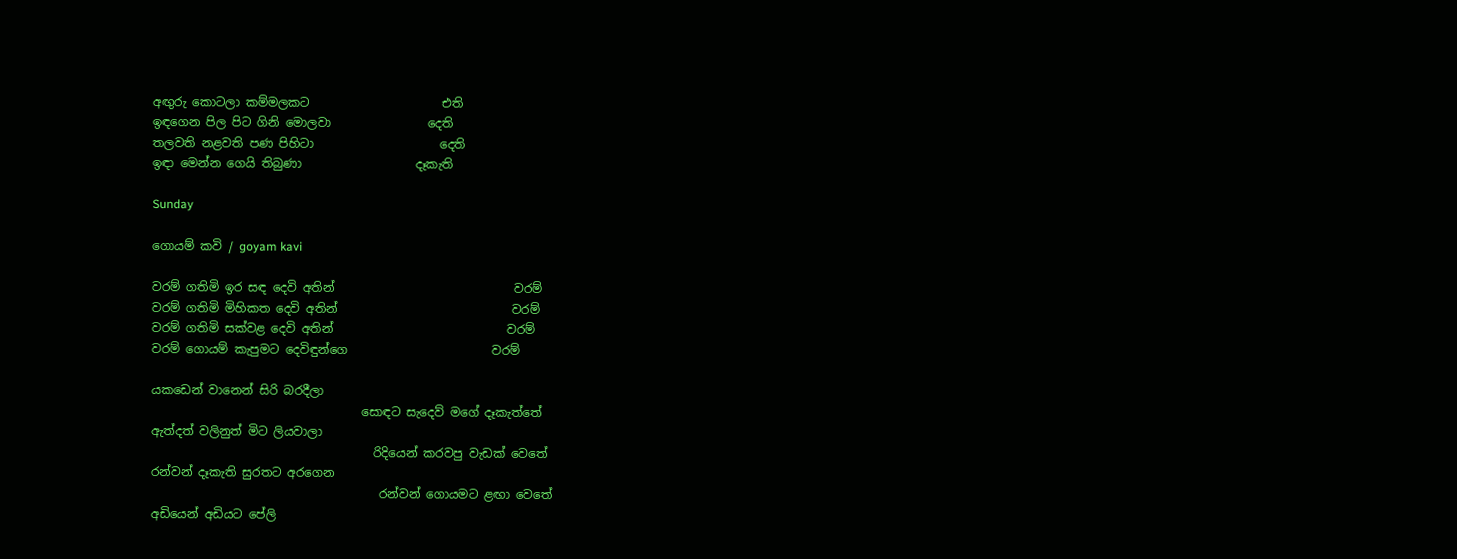අඟුරු කොටලා කම්මලකට                      එති
ඉඳගෙන පිල පිට ගිනි මොලවා                දෙති
තලවති නළවති පණ පිහිටා                     දෙති
ඉඳා මෙන්න ගෙයි තිබුණා                   දෑකැති

Sunday

ගොයම් කවි / goyam kavi

වරම් ගතිමි ඉර සඳ දෙවි අතින්                              වරම්
වරම් ගතිමි මිහිකත දෙවි අතින්                             වරම්
වරම් ගතිමි සක්වළ දෙවි අතින්                             වරම්
වරම් ගොයම් කැපුමට දෙවිඳුන්ගෙ                        වරම්

යකඩෙන් වානෙන් සිරි බරදීලා
                                   සොඳට සැදෙව් මගේ දෑකැත්තේ
ඇත්දත් වලිනුත් මිට ලියවාලා
                                     රිදියෙන් කරවපු වැඩක් වෙතේ
රන්වන් දෑකැති සුරතට අරගෙන
                                      රන්වන් ගොයමට ළඟා වෙතේ
අඩියෙන් අඩියට පේලි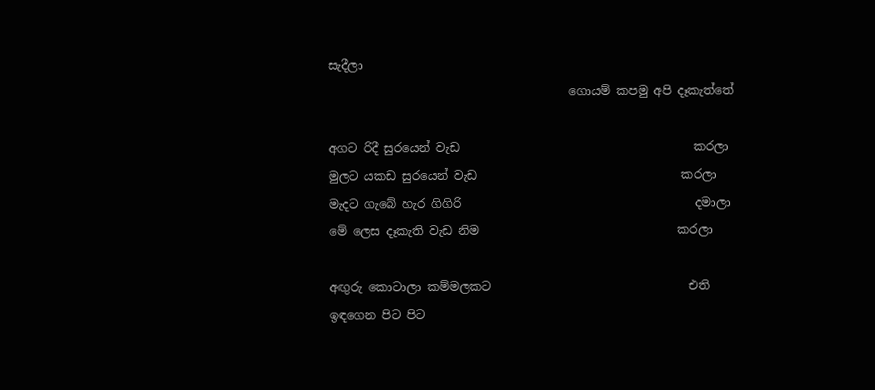සැදීලා
                                        ගොයම් කපමු අපි දෑකැත්තේ

අගට රිදී සුරයෙන් වැඩ                                       කරලා
මුලට යකඩ සුරයෙන් වැඩ                                  කරලා
මැදට ගැබේ හැර ගිගිරි                                       දමාලා
මේ ලෙස දෑකැති වැඩ නිම                                 කරලා

අඟුරු කොටාලා කම්මලකට                                 එති
ඉඳගෙන පිට පිට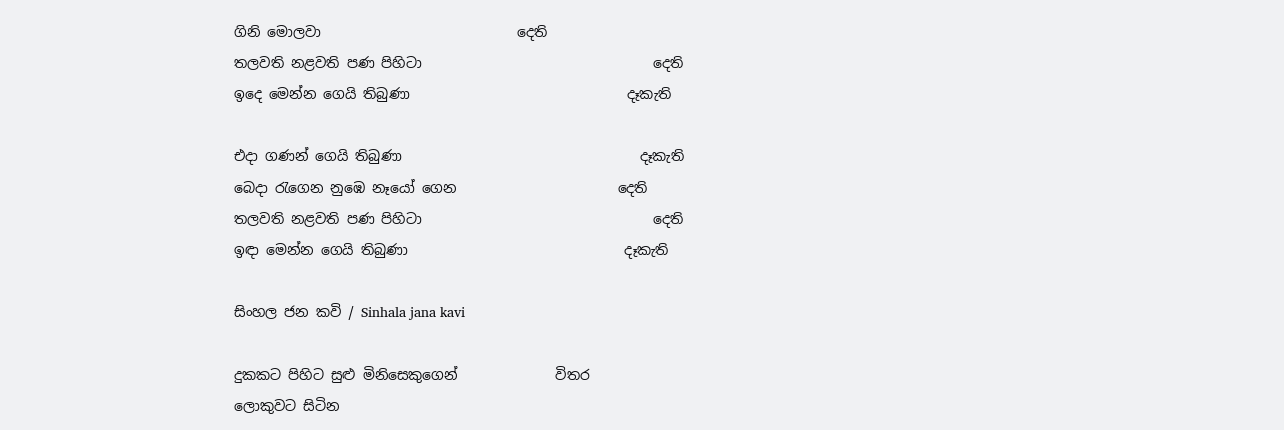ගිනි මොලවා                            දෙති
තලවති නළවති පණ පිහිටා                                 දෙති
ඉදෙ මෙන්න ගෙයි තිබුණා                               දෑකැති

එදා ගණන් ගෙයි තිබුණා                                  දෑකැති
බෙදා රැගෙන නුඹෙ නෑයෝ ගෙන                       දෙති
තලවති නළවති පණ පිහිටා                                 දෙති
ඉඳා මෙන්න ගෙයි තිබුණා                               දෑකැති

සිංහල ජන කවි / Sinhala jana kavi

දුකකට පිහිට සුළු මිනිසෙකුගෙන්              විතර
ලොකුවට සිටින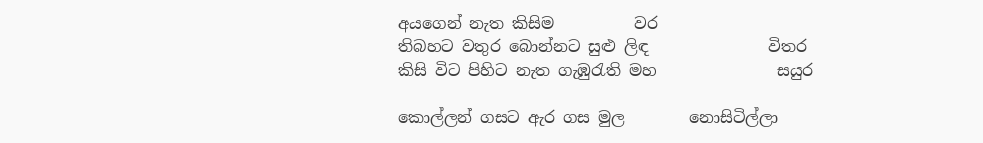අයගෙන් නැත කිසිම          වර
තිබහට වතුර බොන්නට සුළු ලිඳ               විතර
කිසි විට පිහිට නැත ගැඹුරැති මහ               සයුර

කොල්ලන් ගසට ඇර ගස මුල        නොසිටිල්ලා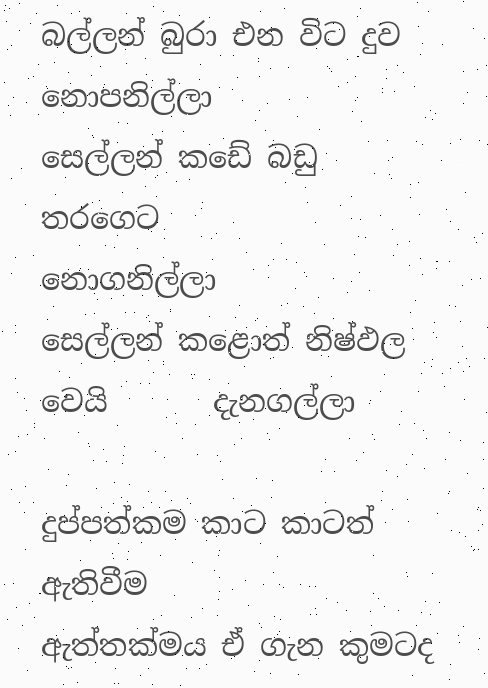බල්ලන් බුරා එන විට දුව               නොපනිල්ලා
සෙල්ලන් කඩේ බඩු තරගෙට        නොගනිල්ලා
සෙල්ලන් කළොත් නිෂ්ඵල වෙයි       දැනගල්ලා

දුප්පත්කම කාට කාටත්                          ඇතිවීම
ඇත්තක්මය ඒ ගැන කුමටද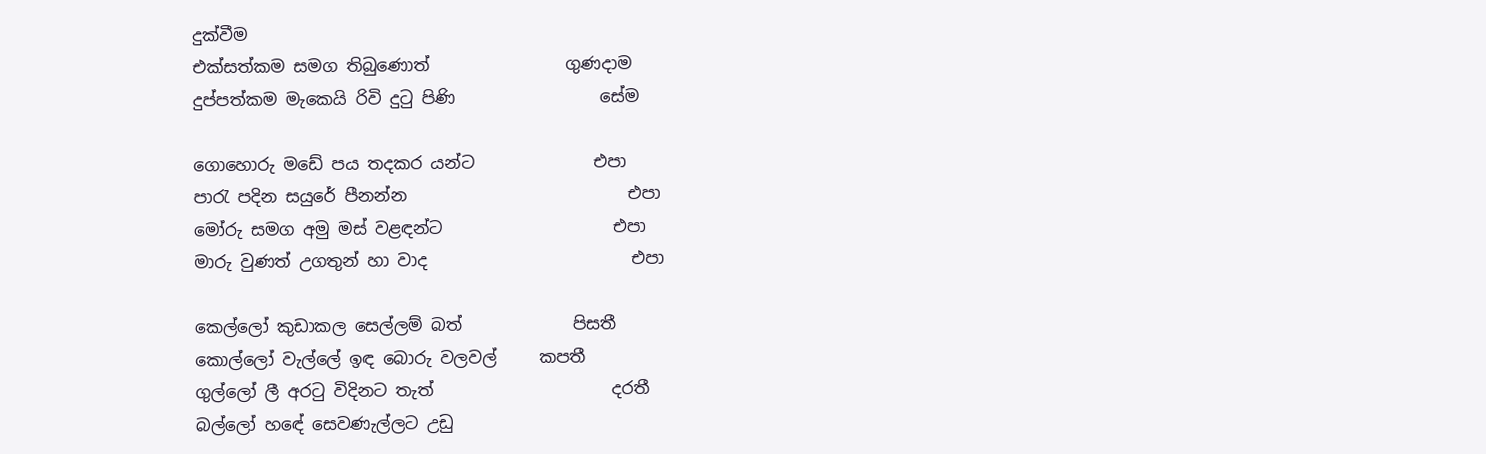දුක්වීම
එක්සත්කම සමග තිබුණොත්                ගුණදාම
දුප්පත්කම මැකෙයි රිවි දුටු පිණි                 සේම

ගොහොරු මඩේ පය තදකර යන්ට              එපා
පාරැ පදින සයුරේ පීනන්න                          එපා
මෝරු සමග අමු මස් වළඳන්ට                    එපා
මාරු වුණත් උගතුන් හා වාද                        එපා

කෙල්ලෝ කුඩාකල සෙල්ලම් බත්             පිසතී
කොල්ලෝ වැල්ලේ ඉඳ බොරු වලවල්     කපතී
ගුල්ලෝ ලී අරටු විදිනට තැත්                     දරතී
බල්ලෝ හඳේ සෙවණැල්ලට උඩු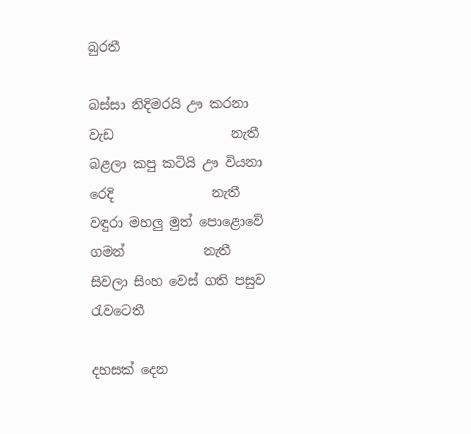බුරතී

බස්සා නිදිමරයි ඌ කරනා වැඩ                  නැතී
බළලා කපු කටියි ඌ වියනා රෙදි               නැතී
වඳුරා මහලු මුත් පොළොවේ ගමන්            නැතී
සිවලා සිංහ වෙස් ගති පසුව                  රැවටෙතී

දහසක් දෙන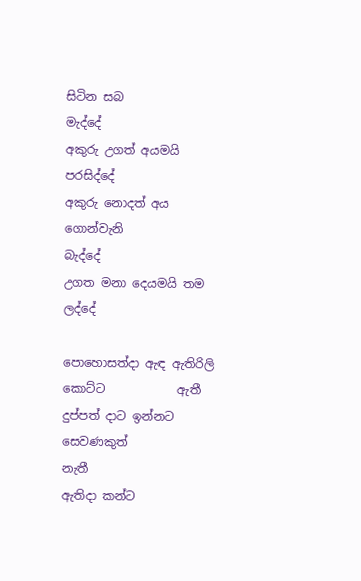සිටින සබ                          මැද්දේ
අකුරු උගත් අයමයි                           පරසිද්දේ
අකුරු නොදත් අය ගොන්වැනි               බැද්දේ
උගත මනා දෙයමයි තම                         ලද්දේ

පොහොසත්දා ඇඳ ඇතිරිලි කොට්ට            ඇතී
දුප්පත් දාට ඉන්නට සෙවණකුත්                නැතී
ඇතිදා කන්ට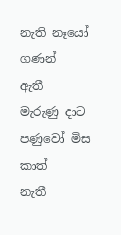නැති නෑයෝ ගණන්              ඇතී
මැරුණු දාට පණුවෝ මිස කාත්                 නැතී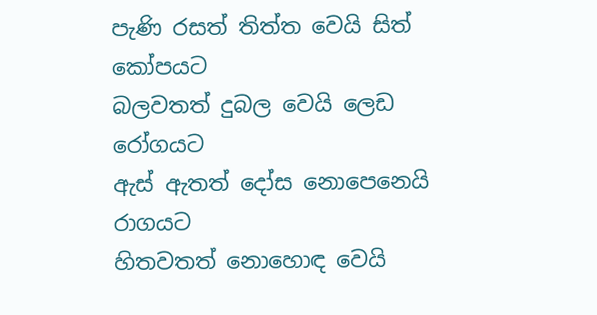පැණි රසත් තිත්ත වෙයි සිත්               කෝපයට
බලවතත් දුබල වෙයි ලෙඩ                  රෝගයට
ඇස් ඇතත් දෝස නොපෙනෙයි             රාගයට
හිතවතත් නොහොඳ වෙයි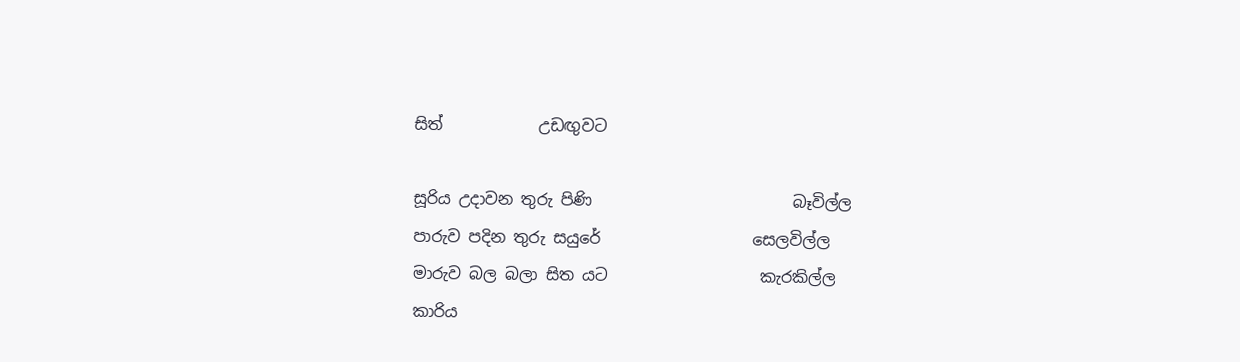සිත්            උඩඟුවට

සූරිය උදාවන තුරු පිණි                         බෑවිල්ල
පාරුව පදින තුරු සයුරේ                   සෙලවිල්ල
මාරුව බල බලා සිත යට                   කැරකිල්ල
කාරිය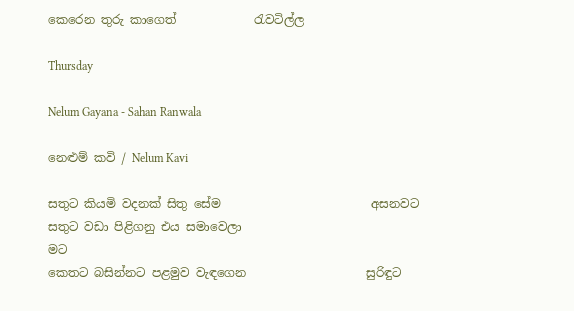කෙරෙන තුරු කාගෙත්             රැවටිල්ල

Thursday

Nelum Gayana - Sahan Ranwala

නෙළුම් කවි / Nelum Kavi

සතුට කියමි වදනක් සිතු සේම                         අසනවට
සතුට වඩා පිළිගනු එය සමාවෙලා                            මට
කෙතට බසින්නට පළමුව වැඳගෙන                    සුරිඳුට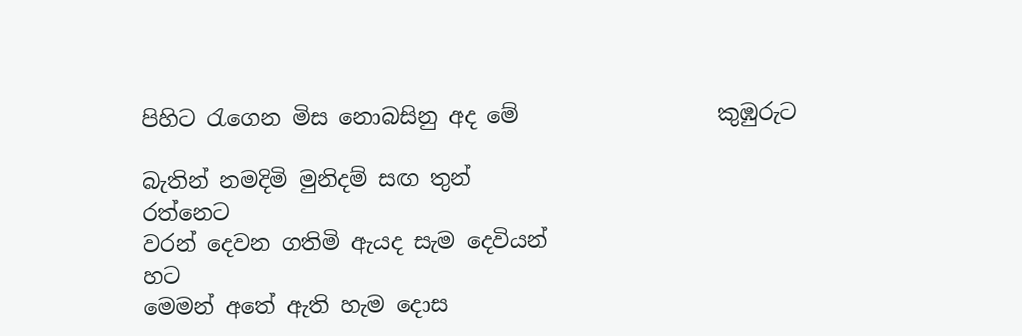පිහිට රැගෙන මිස නොබසිනු අද මේ                  කුඹුරුට

බැතින් නමදිමි මුනිදම් සඟ තුන්                       රත්නෙට
වරන් දෙවන ගතිමි ඇයද සැම දෙවියන්                    හට
මෙමන් අතේ ඇති හැම දොස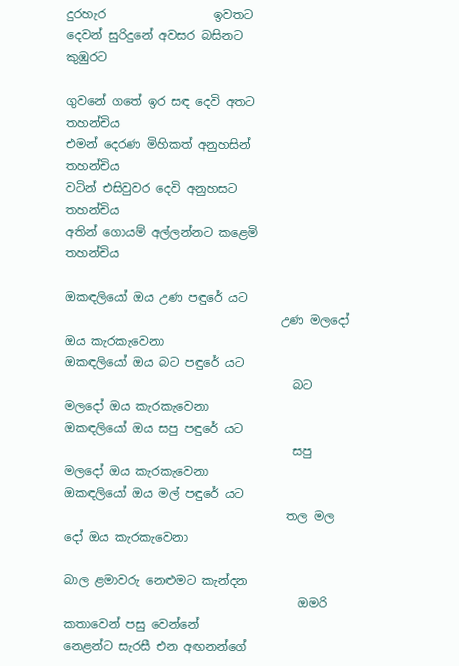දුරහැර                  ඉවතට
දෙවන් සුරිදුනේ අවසර බසිනට                          කුඹුරට

ගුවනේ ගතේ ඉර සඳ දෙවි අතට                     තහන්චිය
එමන් දෙරණ මිහිකත් අනුහසින්                     තහන්චිය
වටින් එසිවුවර දෙවි අනුහසට                         තහන්චිය
අතින් ගොයම් අල්ලන්නට කළෙමි                 තහන්චිය

ඔකඳලියෝ ඔය උණ පඳුරේ යට
                                    උණ මලදෝ ඔය කැරකැවෙනා
ඔකඳලියෝ ඔය බට පඳුරේ යට
                                      බට මලදෝ ඔය කැරකැවෙනා
ඔකඳලියෝ ඔය සපු පඳුරේ යට
                                      සපු මලදෝ ඔය කැරකැවෙනා
ඔකඳලියෝ ඔය මල් පඳුරේ යට
                                     තල මල දෝ ඔය කැරකැවෙනා

බාල ළමාවරු නෙළුමට කැන්දන
                                       ඔමරි කතාවෙන් පසු වෙන්නේ
නෙළන්ට සැරසී එන අඟනන්ගේ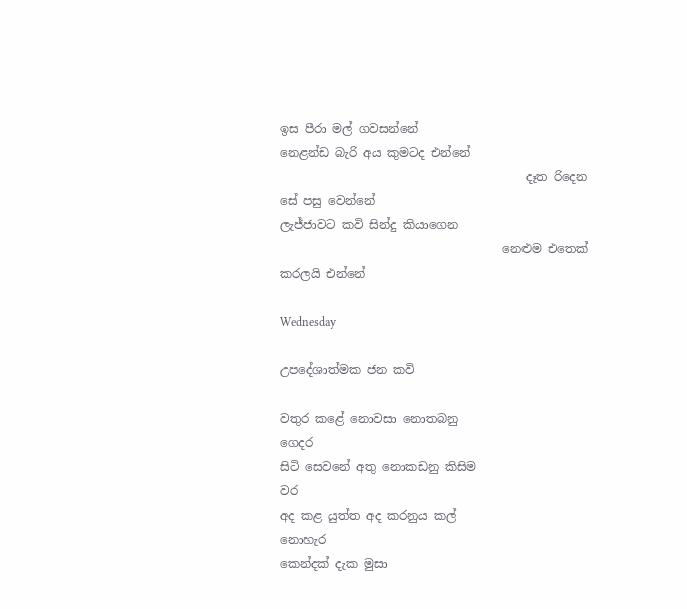ඉස පීරා මල් ගවසන්නේ
නෙළන්ඩ බැරි අය කුමටද එන්නේ
                                         දෑත රිදෙන සේ පසු වෙන්නේ
ලැජ්ජාවට කවි සින්දු කියාගෙන
                                     නෙළුම එතෙක් කරලයි එන්නේ

Wednesday

උපදේශාත්මක ජන කවි

වතුර කළේ නොවසා නොතබනු                               ගෙදර
සිටි සෙවනේ අතු නොකඩනු කිසිම                               වර
අද කළ යුත්ත අද කරනුය කල්                             නොහැර
කෙන්දක් දැක මුසා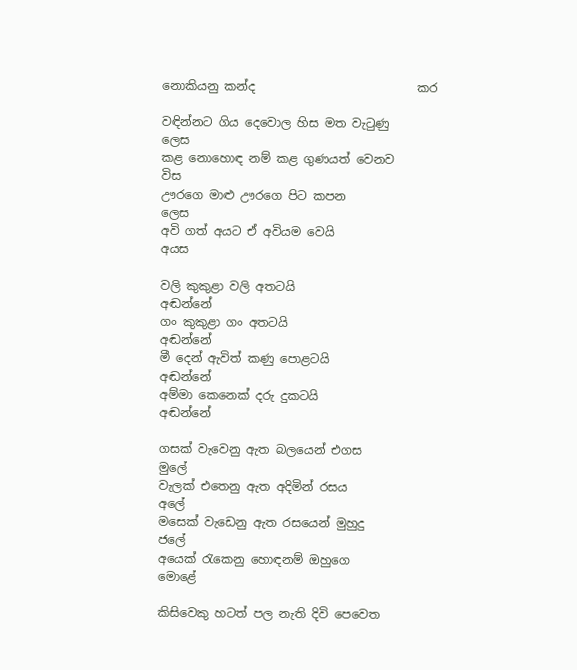නොකියනු කන්ද                           කර

වඳින්නට ගිය දෙවොල හිස මත වැටුණු                     ලෙස
කළ නොහොඳ නම් කළ ගුණයත් වෙනව                    විස
ඌරගෙ මාළු ඌරගෙ පිට කපන                               ලෙස
අවි ගත් අයට ඒ අවියම වෙයි                                    අයස

වලි කුකුළා වලි අතටයි                                       අඬන්නේ
ගං කුකුළා ගං අතටයි                                          අඬන්නේ
මී දෙන් ඇවිත් කණු පොළටයි                             අඬන්නේ
අම්මා කෙනෙක් දරු දුකටයි                                අඬන්නේ

ගසක් වැවෙනු ඇත බලයෙන් එගස                            මුලේ
වැලක් එතෙනු ඇත අදිමින් රසය                                අලේ
මසෙක් වැඩෙනු ඇත රසයෙන් මුහුදු                           ජලේ
අයෙක් රැකෙනු හොඳනම් ඔහුගෙ                    මොළේ

කිසිවෙකු හටත් පල නැති දිවි පෙවෙත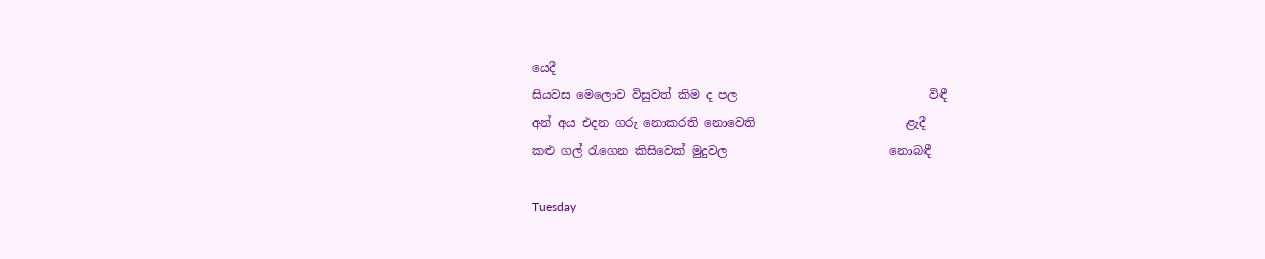යෙදී
සියවස මෙලොව විසුවත් කිම ද පල                                විඳී
අන් අය එදන ගරු නොකරති නොවෙති                         ළැදී
කළු ගල් රැගෙන කිසිවෙක් මුදුවල                           නොබඳී

Tuesday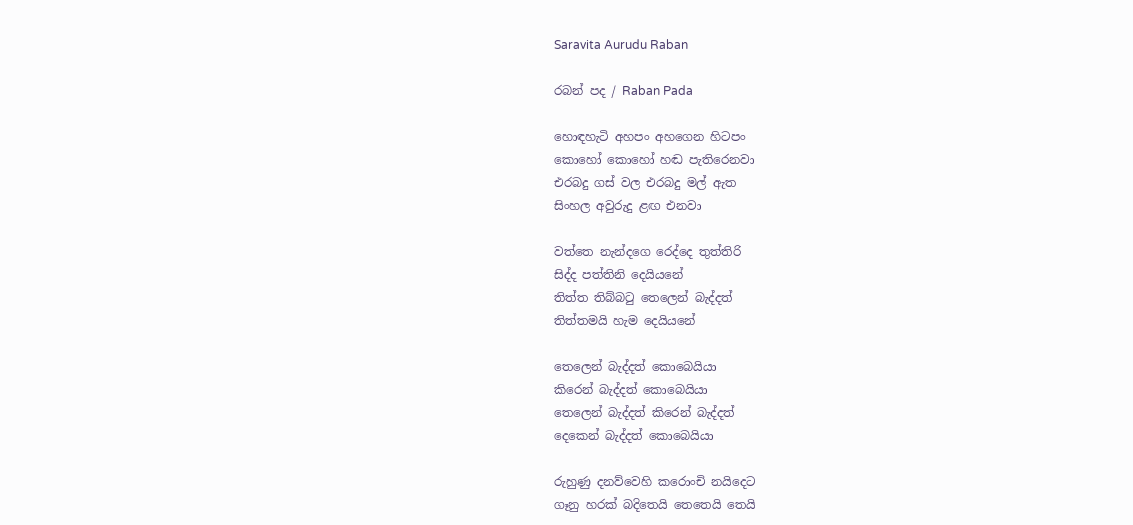Saravita Aurudu Raban

රබන් පද / Raban Pada

හොඳහැටි අහපං අහගෙන හිටපං
කොහෝ කොහෝ හඬ පැතිරෙනවා
එරබදු ගස් වල එරබදු මල් ඇත
සිංහල අවුරුදු ළඟ එනවා

වත්තෙ නැන්දගෙ රෙද්දෙ තුත්තිරි
සිද්ද පත්තිනි දෙයියනේ
තිත්ත තිබ්බටු තෙලෙන් බැද්දත්
තිත්තමයි හැම දෙයියනේ

තෙලෙන් බැද්දත් කොබෙයියා
කිරෙන් බැද්දත් කොබෙයියා
තෙලෙන් බැද්දත් කිරෙන් බැද්දත්
දෙකෙන් බැද්දත් කොබෙයියා

රුහුණු දනව්වෙහි කරොංචි නයිදෙට
ගෑනු හරක් බදිතෙයි තෙතෙයි තෙයි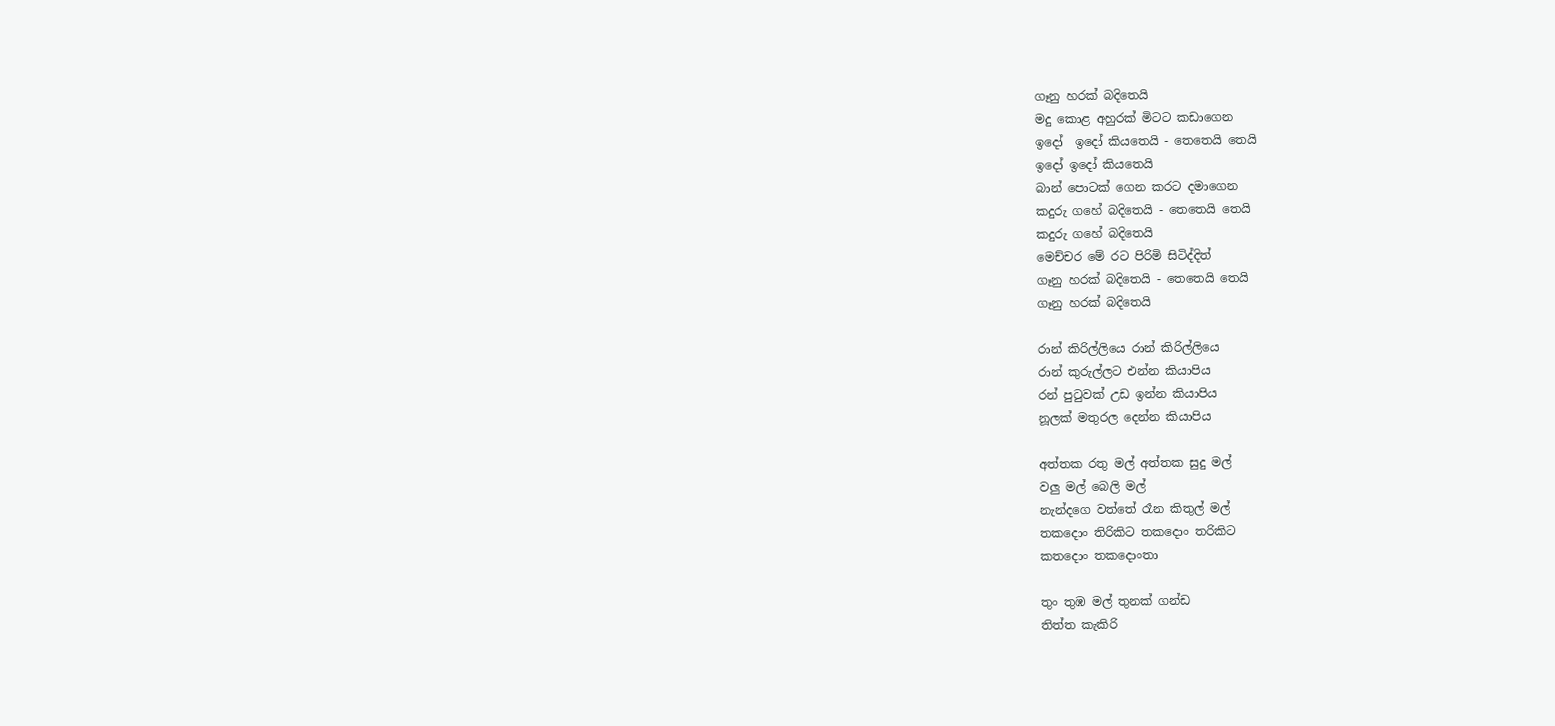ගෑනු හරක් බදිතෙයි
මදු කොළ අහුරක් මිටට කඩාගෙන
ඉදෝ  ඉදෝ කියතෙයි - තෙතෙයි තෙයි
ඉදෝ ඉදෝ කියතෙයි
බාන් පොටක් ගෙන කරට දමාගෙන
කදුරු ගහේ බදිතෙයි - තෙතෙයි තෙයි
කදුරු ගහේ බදිතෙයි
මෙච්චර මේ රට පිරිමි සිටිද්දිත්
ගෑනු හරක් බදිතෙයි - තෙතෙයි තෙයි
ගෑනු හරක් බදිතෙයි

රාන් කිරිල්ලියෙ රාන් කිරිල්ලියෙ
රාන් කුරුල්ලට එන්න කියාපිය
රන් පුටුවක් උඩ ඉන්න කියාපිය
නූලක් මතුරල දෙන්න කියාපිය

අත්තක රතු මල් අත්තක සුදු මල්
වලු මල් බෙලි මල්
නැන්දගෙ වත්තේ රෑන කිතුල් මල්
තකදොං තිරිකිට තකදොං තරිකිට
කතදොං තකදොංතා

තුං තුඹ මල් තුනක් ගන්ඩ
තිත්ත කැකිරි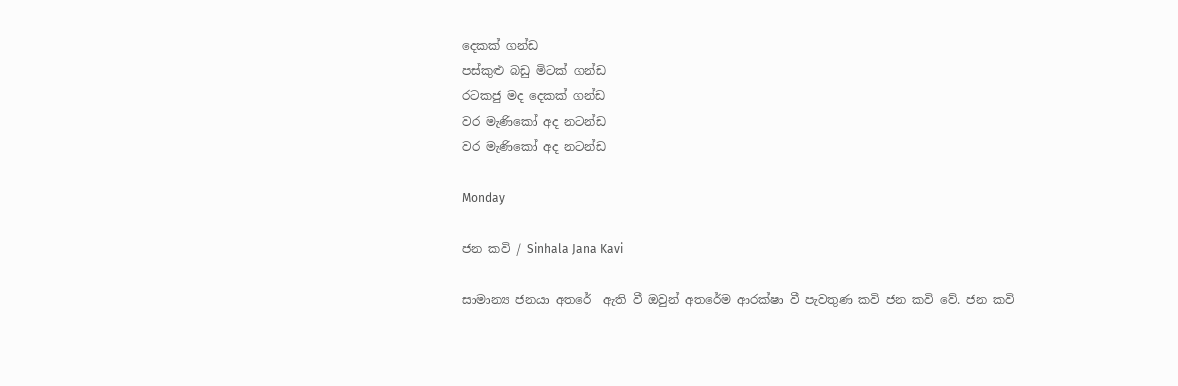දෙකක් ගන්ඩ
පස්කුළු බඩු මිටක් ගන්ඩ
රටකජු මද දෙකක් ගන්ඩ
වර මැණිකෝ අද නටන්ඩ
වර මැණිකෝ අද නටන්ඩ

Monday

ජන කවි / Sinhala Jana Kavi

සාමාන්‍ය ජනයා අතරේ  ඇති වී ඔවුන් අතරේම ආරක්ෂා වී පැවතුණ කවි ජන කවි වේ. ජන කවි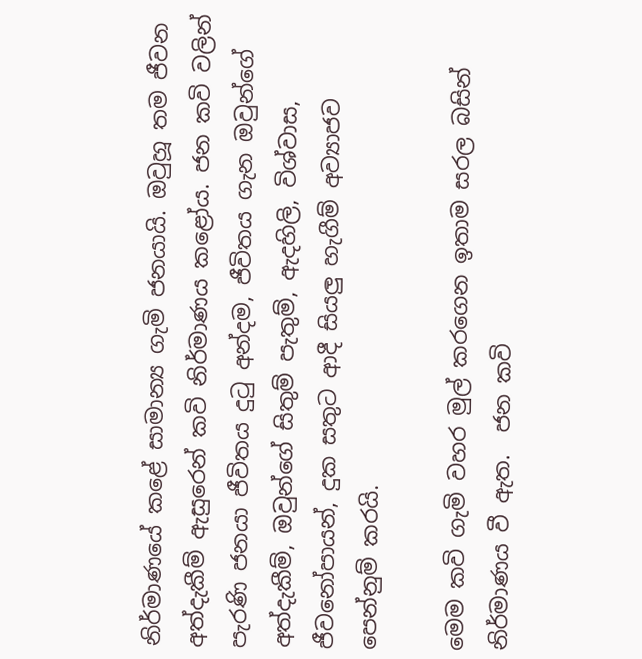නිර්මාණයේ කළේ සාමාන්‍ය ගැමි ජනයායි. ඔවුහූ තම ජීවන අත්දැකීම් ඇසුරෙන් කවි නිර්මාණය කළෝය. ජන කවි වලින් පැරණි ජනයා ජීවිතය දුටු අන්දම, ජීවිතය ගැන ඔවුන්ගේ අත්දැකීම්, ඔවුන්ගේ සිතුම් පැතුම්, ඇදහිලි, විශ්වාස, ජීවනෝපායන්, දුක සතුට ආදී සියලු හැගීම් අව්‍යාජව පෙන්නුම් කරයි.

මෙම කවි ගැමි වහර මුල් කරගෙන ඉතාම සරල බසින් නිර්මාණය වී ඇත.  ජන කවි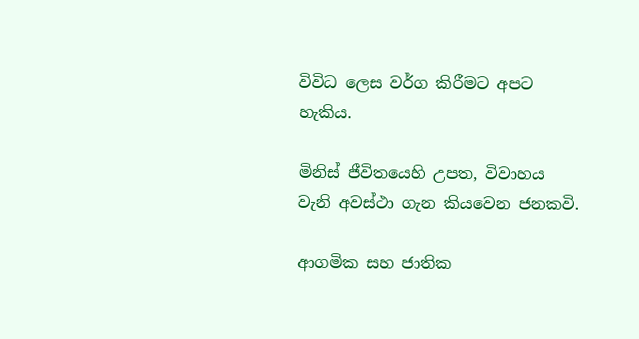විවිධ ලෙස වර්ග කිරීමට අපට හැකිය.

මිනිස් ජීවිතයෙහි උපත, විවාහය වැනි අවස්ථා ගැන කියවෙන ජනකවි.

ආගමික සහ ජාතික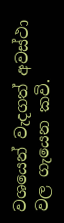වශයෙන් වැදගත් අවස්ථා වල ගැයෙන කවි.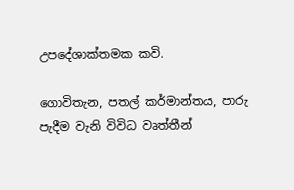උපදේශාක්තමක කවි.

ගොවිතැන, පතල් කර්මාන්තය, පාරු පැදීම වැනි විවිධ වෘත්තීන්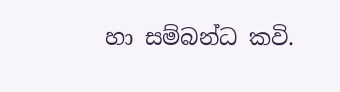හා සම්බන්ධ කවි.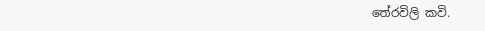තේරවිලි කවි.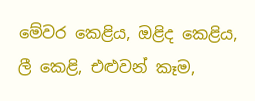මේවර කෙළිය, ඔළිද කෙළිය, ලී කෙළි, එළුවන් කෑම,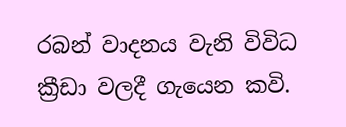රබන් වාදනය වැනි විවිධ ක්‍රීඩා වලදී ගැයෙන කවි.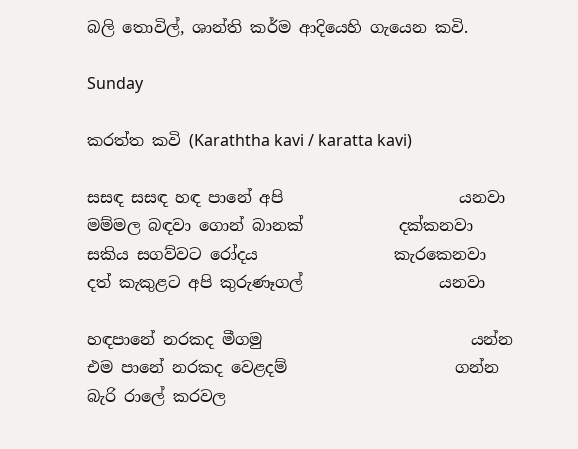බලි තොවිල්, ශාන්ති කර්ම ආදියෙහි ගැයෙන කවි.

Sunday

කරත්ත කවි (Karaththa kavi / karatta kavi)

සසඳ සසඳ හඳ පානේ අපි                      යනවා
මම්මල බඳවා ගොන් බානක්            දක්කනවා
සකිය සගව්වට රෝදය                 කැරකෙනවා
දත් කැකුළට අපි කුරුණෑගල්                 යනවා

හඳපානේ නරකද මීගමු                          යන්න
එම පානේ නරකද වෙළදම්                     ගන්න
බැරි රාලේ කරවල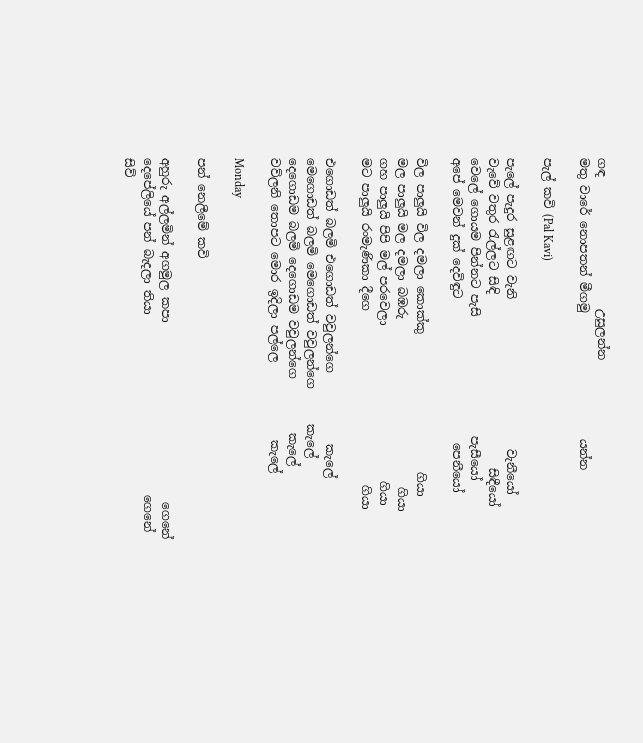ගඳ                      උසුලන්න
මතු වාරේ නොපතන් මීගමු                     යන්න

පැල් කවි (Pal Kavi)

පැලේ පැදුර සුළඟට වැනි                         වැනීයෝ
වැවේ වතුර රැල්ලට සිඳි                             සිඳීයෝ
වෙලේ ගොයම පින්නට පැසි                    පැසීයෝ
අපේ මෙවන් දුක් දෙවිඳුට                        පෙනීයෝ

විල පාලුයි විල දමලා කොක්කු                       ගියා
මල පාලුයි මල දමලා බඹරු                            ගියා
ගහ පාලුයි පිපි මල් පරවෙලා                          ගියා
මට පාලුයි රංමැණිකා දීගෙ                             ගියා

එගොඩත් බලමි එගොඩත් වවුලන්ගෙ            කැලේ
මෙගොඩත් බලමි මෙගොඩත් වවුලන්ගෙ      කැලේ
දෙගොඩම බලමි දෙගොඩම වවුලන්ගෙ         කැලේ
වව්ලනි තොපට මොර ඉදිලා පල්ලෙ             කැලේ

Monday

පන් නෙලීමේ කවි

අහුරු අල්ලමින් අගමුල කපා                              ගෙනේ
දෙපේලියේ පන් බැදලා තියා                              ගෙනේ
සිව්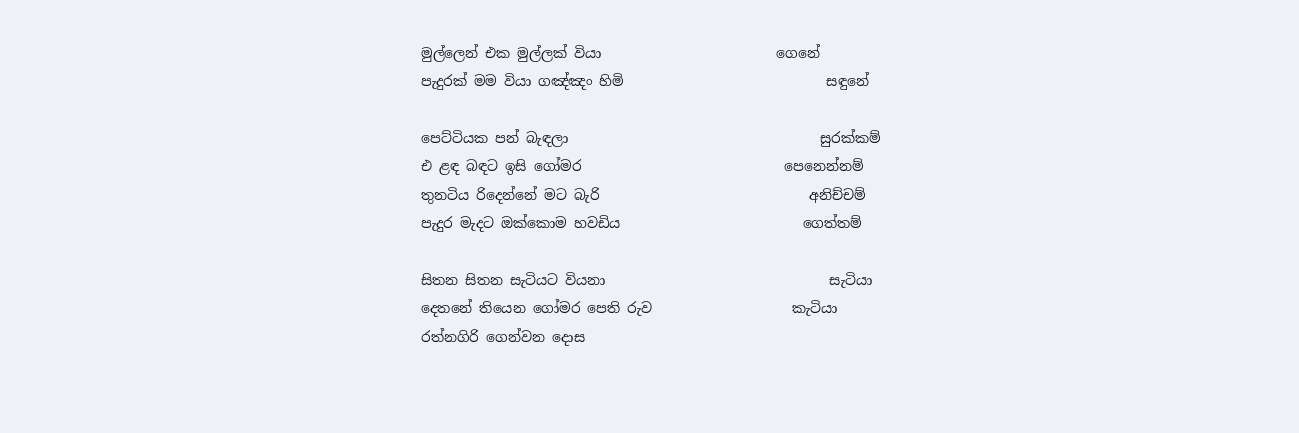මුල්ලෙන් එක මුල්ලක් වියා                         ගෙනේ
පැදුරක් මම වියා ගඤ්ඤං හිමි                             සඳුනේ

පෙට්ටියක පන් බැඳලා                                    සුරක්කම්
එ ළඳ බඳට ඉසි ගෝමර                             පෙනෙන්නම්
තුනටිය රිදෙන්නේ මට බැරි                              අනිච්චම්
පැදුර මැදට ඔක්කොම හවඩිය                          ගෙත්තම්

සිතන සිතන සැටියට වියනා                                සැටියා
දෙතනේ තියෙන ගෝමර පෙති රුව                    කැටියා
රත්නගිරි ගෙන්වන දොස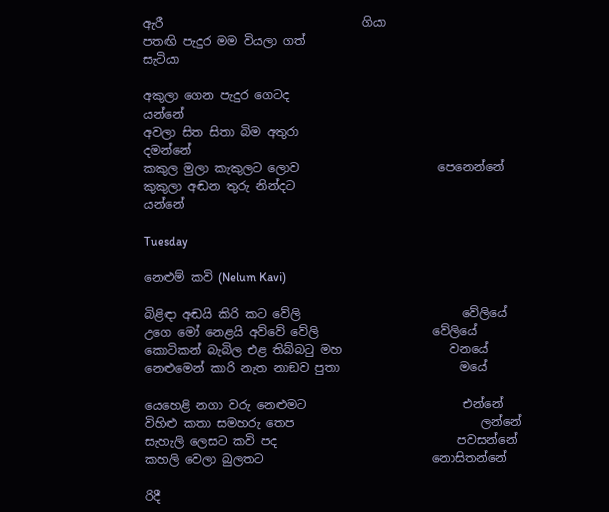ඇරී                                 ගියා
පතඟි පැදුර මම වියලා ගත්                                  සැටියා

අකුලා ගෙන පැදුර ගෙටද                                  යන්නේ
අවලා සිත සිතා බිම අතුරා                               දමන්නේ
කකුල මුලා කැකුලට ලොව                       පෙනෙන්නේ
කුකුලා අඬන තුරු නින්දට                                 යන්නේ

Tuesday

නෙළුම් කවි (Nelum Kavi)

බිළිඳා අඬයි කිරි කට වේලි                           වේලියේ
උගෙ මෝ නෙළයි අව්වේ වේලි                   වේලියේ
කොටිකන් බැබිල එළ තිබ්බටු මහ                  වනයේ
නෙළුමෙන් කාරි නැත නාඞව පුතා                    මයේ

යෙහෙළි නගා වරු නෙළුමට                          එන්නේ
විහිළු කතා සමහරු තෙප                               ලන්නේ
සැහැලි ලෙසට කවි පද                              පවසන්නේ
කහලි වෙලා බුලතට                            නොසිතන්නේ

රිදී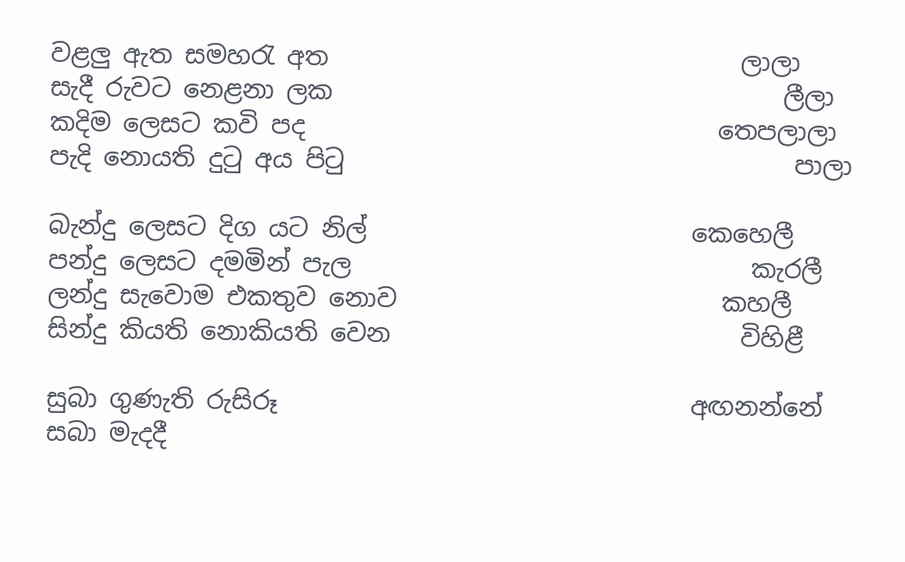වළලු ඇත සමහරැ අත                                 ලාලා
සැදී රුවට නෙළනා ලක                                    ලීලා
කදිම ලෙසට කවි පද                                 තෙපලාලා
පැදි නොයති දුටු අය පිටු                                    පාලා

බැන්දු ලෙසට දිග යට නිල්                          කෙහෙලී
පන්දු ලෙසට දමමින් පැල                                කැරලී
ලන්දු සැවොම එකතුව නොව                          කහලී
සින්දු කියති නොකියති වෙන                            විහිළී

සුබා ගුණැති රුසිරූ                                 අඟනන්නේ
සබා මැදදී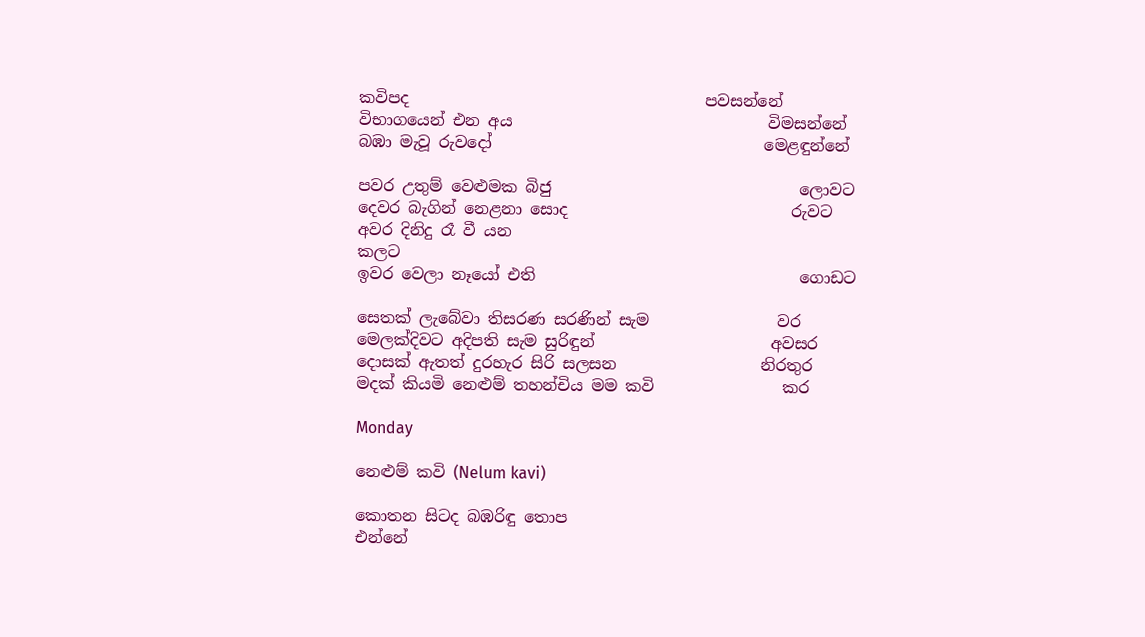කවිපද                                     පවසන්නේ
විභාගයෙන් එන අය                                විමසන්නේ
බඹා මැවූ රුවදෝ                                  මෙළඳුන්නේ

පවර උතුම් වෙළුමක බිජු                               ලොවට
දෙවර බැගින් නෙළනා සොද                            රුවට
අවර දිනිදු රෑ වී යන                                          කලට
ඉවර වෙලා නෑයෝ එති                                 ගොඩට

සෙතක් ලැබේවා තිසරණ සරණින් සැම                වර
මෙලක්දිවට අදිපති සැම සුරිඳුන්                      අවසර
දොසක් ඇතත් දුරහැර සිරි සලසන                  නිරතුර
මදක් කියමි නෙළුම් තහන්චිය මම කවි                කර

Monday

නෙළුම් කවි (Nelum kavi)

කොතන සිටද බඹරිඳු තොප                                        එන්නේ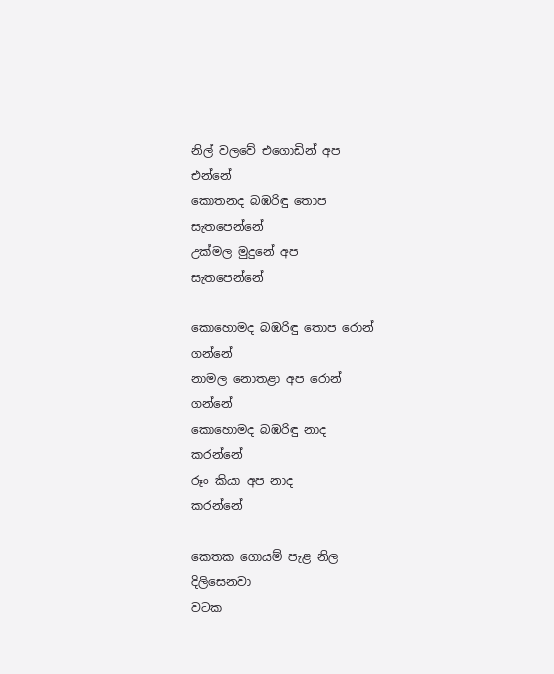නිල් වලවේ එගොඩින් අප                                          එන්නේ
කොතනද බඹරිඳු තොප                                     සැතපෙන්නේ
උක්මල මුදුනේ අප                                            සැතපෙන්නේ

කොහොමද බඹරිඳු තොප රොන්                                 ගන්නේ
නාමල නොතළා අප රොන්                                        ගන්නේ
කොහොමද බඹරිඳු නාද                                           කරන්නේ
රූං කියා අප නාද                                                     කරන්නේ

කෙතක ගොයම් පැළ නිල                                     දිලිසෙනවා
වටක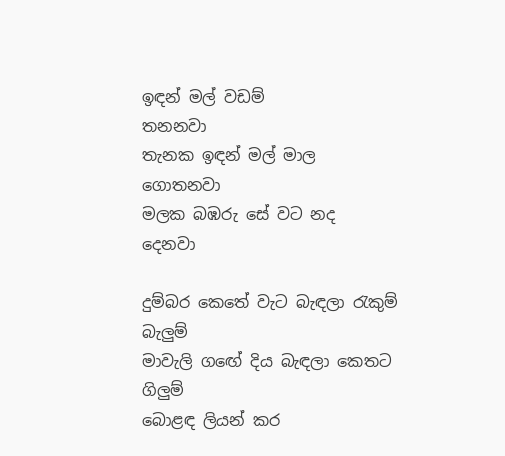ඉඳන් මල් වඩම්                                               තනනවා
තැනක ඉඳන් මල් මාල                                           ගොතනවා
මලක බඹරු සේ වට නද                                              දෙනවා

දුම්බර කෙතේ වැට බැඳලා රැකුම්                                   බැලුම්
මාවැලි ගඟේ දිය බැඳලා කෙතට                                     ගිලුම්
බොළඳ ලියන් කර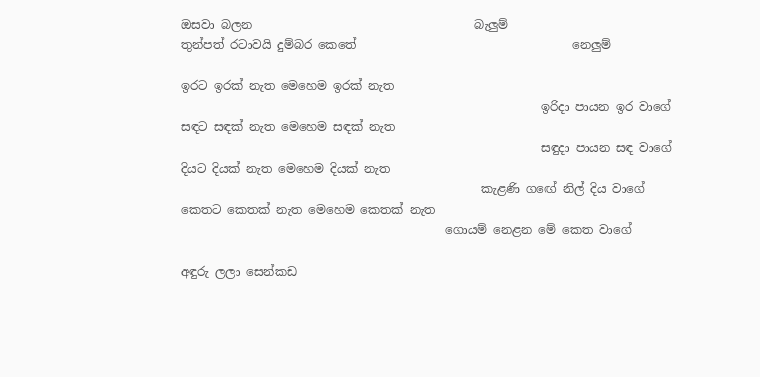ඔසවා බලන                                     බැලුම්
තුන්පත් රටාවයි දුම්බර කෙතේ                                    නෙලුම්

ඉරට ඉරක් නැත මෙහෙම ඉරක් නැත
                                                            ඉරිදා පායන ඉර වාගේ
සඳට සඳක් නැත මෙහෙම සඳක් නැත
                                                            සඳුදා පායන සඳ වාගේ
දියට දියක් නැත මෙහෙම දියක් නැත
                                                  කැළණි ගඟේ නිල් දිය වාගේ
කෙතට කෙතක් නැත මෙහෙම කෙතක් නැත
                                            ගොයම් නෙළන මේ කෙත වාගේ

අඳුරු ලලා සෙන්කඩ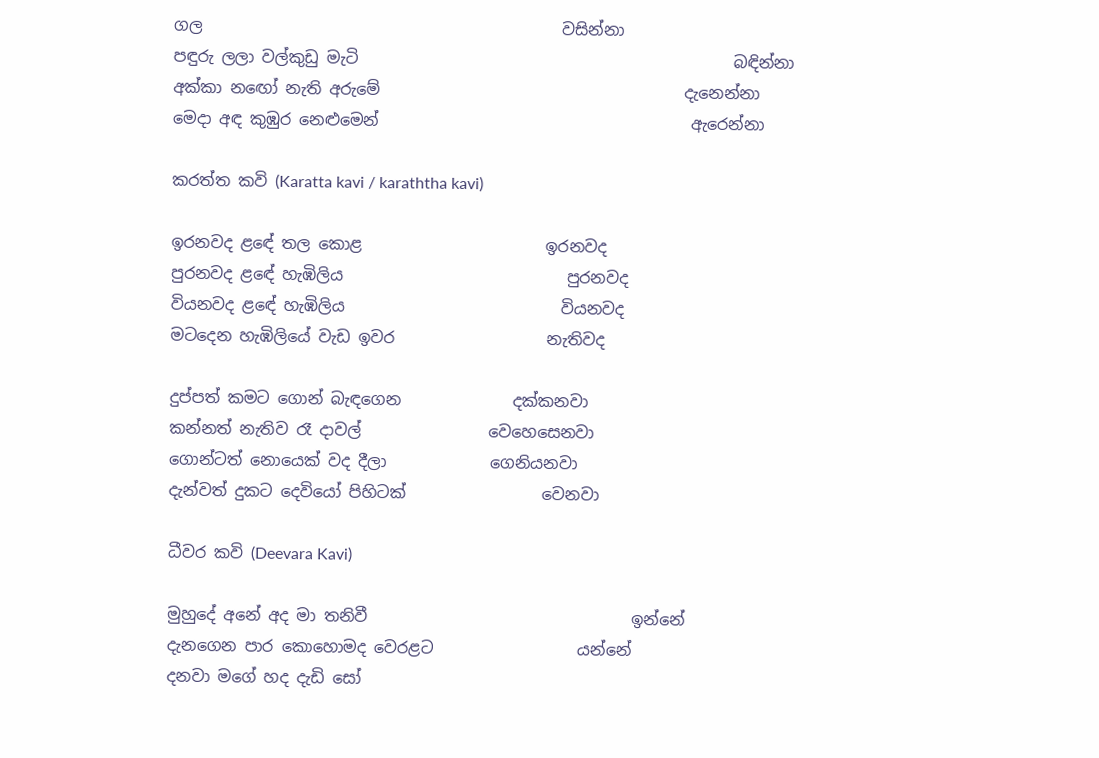ගල                                             වසින්නා
පඳුරු ලලා වල්කුඩු මැටි                                               බඳින්නා
අක්කා නඟෝ නැති අරුමේ                                      දැනෙන්නා
මෙදා අඳ කුඹුර නෙළුමෙන්                                       ඇරෙන්නා

කරත්ත කවි (Karatta kavi / karaththa kavi)

ඉරනවද ළඳේ තල කොළ                       ඉරනවද
පුරනවද ළඳේ හැඹිලිය                            පුරනවද
වියනවද ළඳේ හැඹිලිය                           වියනවද
මටදෙන හැඹිලියේ වැඩ ඉවර                   නැතිවද

දුප්පත් කමට ගොන් බැඳගෙන              දක්කනවා
කන්නත් නැතිව රෑ දාවල්                වෙහෙසෙනවා
ගොන්ටත් නොයෙක් වද දීලා             ගෙනියනවා
දැන්වත් දුකට දෙවියෝ පිහිටක්                 වෙනවා

ධීවර කවි (Deevara Kavi)

මුහුදේ අනේ අද මා තනිවී                                 ඉන්නේ
දැනගෙන පාර කොහොමද වෙරළට                  යන්නේ
දනවා මගේ හද දැඩි සෝ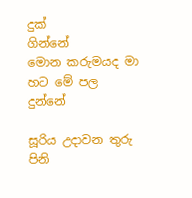දුක්                            ගින්නේ
මොන කරුමයද මා හට මේ පල                        දුන්නේ

සූරිය උදාවන තුරු පිනි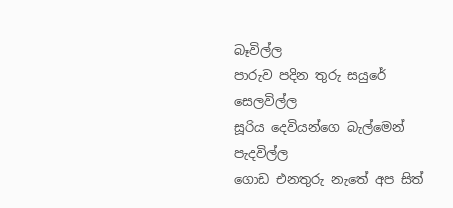බෑවිල්ල
පාරුව පදින තුරු සයුරේ                               සෙලවිල්ල
සූරිය දෙවියන්ගෙ බැල්මෙන්                           පැදවිල්ල
ගොඩ එනතුරු නැතේ අප සිත්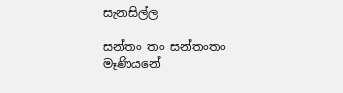සැනසිල්ල

සන්තං තං සන්තංතං                                    මෑණියනේ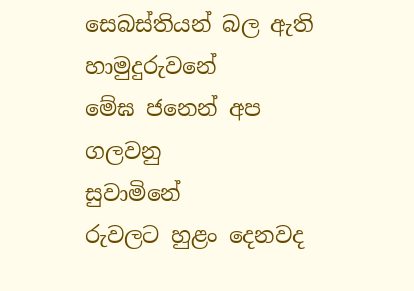සෙබස්තියන් බල ඇති                               හාමුදුරුවනේ
මේඝ ජනෙන් අප ගලවනු                               සුවාමිනේ
රුවලට හුළං දෙනවද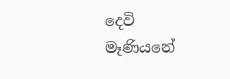දෙවි                            මෑණියනේ